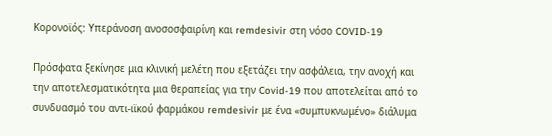Κορονοϊός: Υπεράνοση ανοσοσφαιρίνη και remdesivir στη νόσο COVID-19

Πρόσφατα ξεκίνησε μια κλινική μελέτη που εξετάζει την ασφάλεια, την ανοχή και την αποτελεσματικότητα μια θεραπείας για την Covid-19 που αποτελείται από το συνδυασμό του αντι-ιϊκού φαρμάκου remdesivir με ένα «συμπυκνωμένο» διάλυμα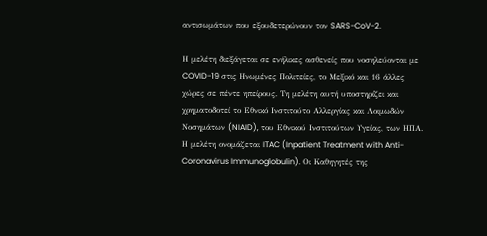αντισωμάτων που εξουδετερώνουν τον SARS-CoV-2.

Η μελέτη διεξάγεται σε ενήλικες ασθενείς που νοσηλεύονται με COVID-19 στις Ηνωμένες Πολιτείες, το Μεξικό και 16 άλλες χώρες σε πέντε ηπείρους. Τη μελέτη αυτή υποστηρίζει και χρηματοδοτεί το Εθνικό Ινστιτούτο Αλλεργίας και Λοιμωδών Νοσημάτων (NIAID), του Εθνικού Ινστιτούτων Υγείας, των ΗΠΑ. Η μελέτη ονομάζεται ITAC (Inpatient Treatment with Anti-Coronavirus Immunoglobulin). Οι Καθηγητές της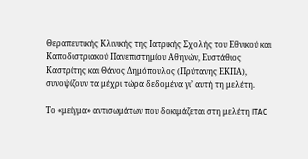Θεραπευτικής Κλινικής της Ιατρικής Σχολής του Εθνικού και Καποδιστριακού Πανεπιστημίου Αθηνών, Ευστάθιος Καστρίτης και Θάνος Δημόπουλος (Πρύτανης ΕΚΠΑ), συνοψίζουν τα μέχρι τώρα δεδομένα γι’ αυτή τη μελέτη.

Το «μείγμα» αντισωμάτων που δοκιμάζεται στη μελέτη ITAC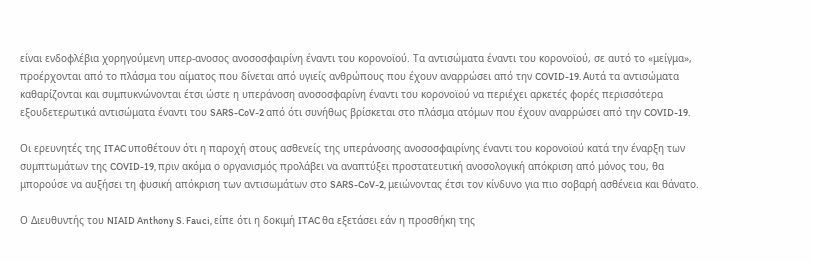είναι ενδοφλέβια χορηγούμενη υπερ-ανοσος ανοσοσφαιρίνη έναντι του κορονοϊού. Τα αντισώματα έναντι του κορονοϊού, σε αυτό το «μείγμα», προέρχονται από το πλάσμα του αίματος που δίνεται από υγιείς ανθρώπους που έχουν αναρρώσει από την COVID-19. Αυτά τα αντισώματα καθαρίζονται και συμπυκνώνονται έτσι ώστε η υπεράνοση ανοσοσφαρίνη έναντι του κορονοϊού να περιέχει αρκετές φορές περισσότερα εξουδετερωτικά αντισώματα έναντι του SARS-CoV-2 από ότι συνήθως βρίσκεται στο πλάσμα ατόμων που έχουν αναρρώσει από την COVID-19.

Οι ερευνητές της ITAC υποθέτουν ότι η παροχή στους ασθενείς της υπεράνοσης ανοσοσφαιρίνης έναντι του κορονοϊού κατά την έναρξη των συμπτωμάτων της COVID-19, πριν ακόμα ο οργανισμός προλάβει να αναπτύξει προστατευτική ανοσολογική απόκριση από μόνος του, θα μπορούσε να αυξήσει τη φυσική απόκριση των αντισωμάτων στο SARS-CoV-2, μειώνοντας έτσι τον κίνδυνο για πιο σοβαρή ασθένεια και θάνατο.

Ο Διευθυντής του NIAID Anthony S. Fauci, είπε ότι η δοκιμή ITAC θα εξετάσει εάν η προσθήκη της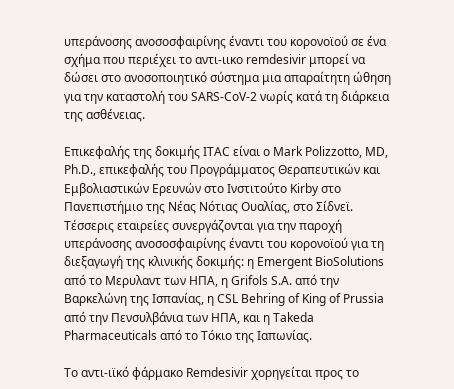υπεράνοσης ανοσοσφαιρίνης έναντι του κορονοϊού σε ένα σχήμα που περιέχει το αντι-ιικο remdesivir μπορεί να δώσει στο ανοσοποιητικό σύστημα μια απαραίτητη ώθηση για την καταστολή του SARS-CoV-2 νωρίς κατά τη διάρκεια της ασθένειας.

Επικεφαλής της δοκιμής ITAC είναι ο Mark Polizzotto, MD, Ph.D., επικεφαλής του Προγράμματος Θεραπευτικών και Εμβολιαστικών Ερευνών στο Ινστιτούτο Kirby στο Πανεπιστήμιο της Νέας Νότιας Ουαλίας, στο Σίδνεϊ. Τέσσερις εταιρείες συνεργάζονται για την παροχή υπεράνοσης ανοσοσφαιρίνης έναντι του κορονοϊού για τη διεξαγωγή της κλινικής δοκιμής: η Emergent BioSolutions από το Μερυλαντ των ΗΠΑ, η Grifols S.A. από την Βαρκελώνη της Ισπανίας, η CSL Behring of King of Prussia από την Πενσυλβάνια των ΗΠΑ, και η Takeda Pharmaceuticals από το Τόκιο της Ιαπωνίας.

Το αντι-ιϊκό φάρμακο Remdesivir χορηγείται προς το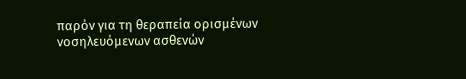παρόν για τη θεραπεία ορισμένων νοσηλευόμενων ασθενών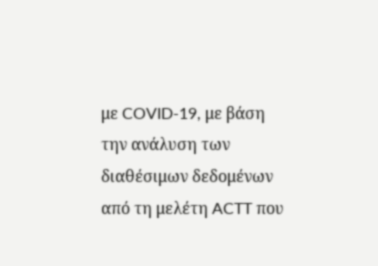με COVID-19, με βάση την ανάλυση των διαθέσιμων δεδομένων από τη μελέτη ACTT που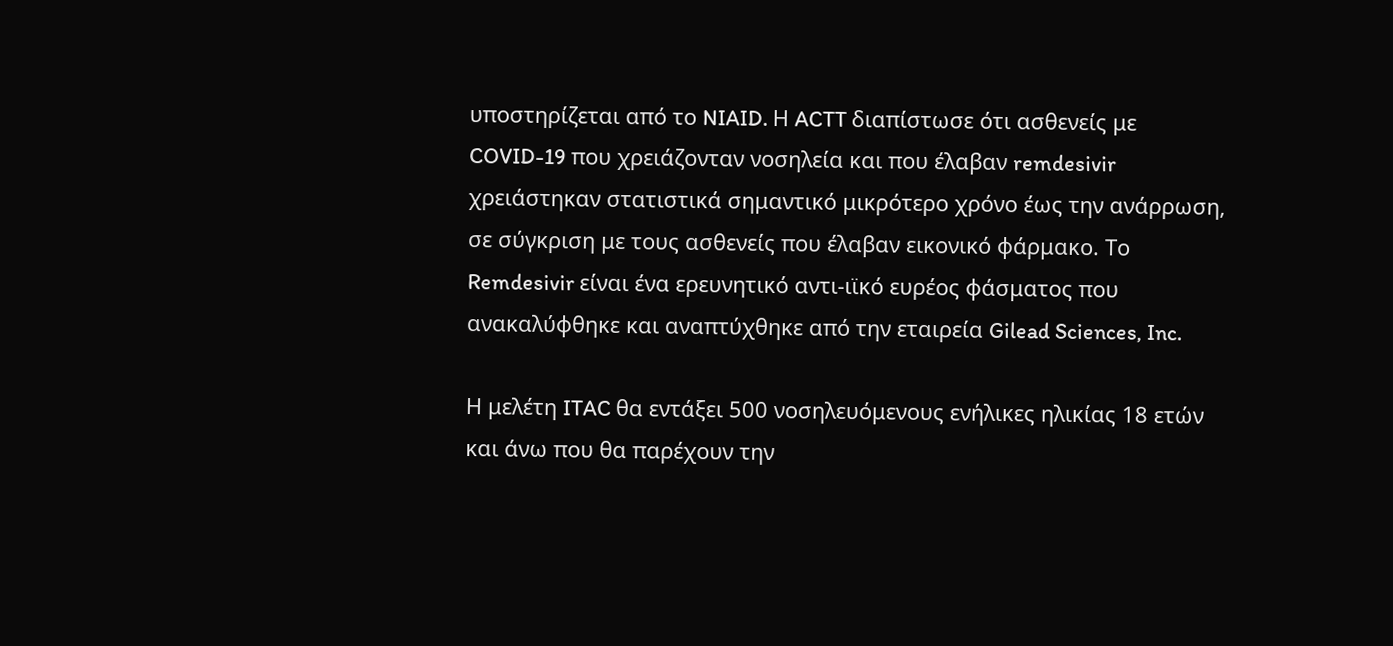υποστηρίζεται από το NIAID. Η ACTT διαπίστωσε ότι ασθενείς με COVID-19 που χρειάζονταν νοσηλεία και που έλαβαν remdesivir χρειάστηκαν στατιστικά σημαντικό μικρότερο χρόνο έως την ανάρρωση, σε σύγκριση με τους ασθενείς που έλαβαν εικονικό φάρμακο. Το Remdesivir είναι ένα ερευνητικό αντι-ιϊκό ευρέος φάσματος που ανακαλύφθηκε και αναπτύχθηκε από την εταιρεία Gilead Sciences, Inc.

Η μελέτη ITAC θα εντάξει 500 νοσηλευόμενους ενήλικες ηλικίας 18 ετών και άνω που θα παρέχουν την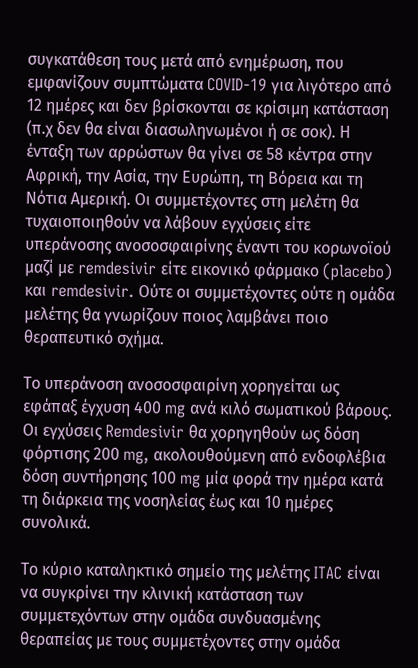συγκατάθεση τους μετά από ενημέρωση, που εμφανίζουν συμπτώματα COVID-19 για λιγότερο από 12 ημέρες και δεν βρίσκονται σε κρίσιμη κατάσταση (π.χ δεν θα είναι διασωληνωμένοι ή σε σοκ). Η ένταξη των αρρώστων θα γίνει σε 58 κέντρα στην Αφρική, την Ασία, την Ευρώπη, τη Βόρεια και τη Νότια Αμερική. Οι συμμετέχοντες στη μελέτη θα τυχαιοποιηθούν να λάβουν εγχύσεις είτε υπεράνοσης ανοσοσφαιρίνης έναντι του κορωνοϊού μαζί με remdesivir είτε εικονικό φάρμακο (placebo) και remdesivir. Ούτε οι συμμετέχοντες ούτε η ομάδα μελέτης θα γνωρίζουν ποιος λαμβάνει ποιο θεραπευτικό σχήμα.

Το υπεράνοση ανοσοσφαιρίνη χορηγείται ως εφάπαξ έγχυση 400 mg ανά κιλό σωματικού βάρους. Οι εγχύσεις Remdesivir θα χορηγηθούν ως δόση φόρτισης 200 mg, ακολουθούμενη από ενδοφλέβια δόση συντήρησης 100 mg μία φορά την ημέρα κατά τη διάρκεια της νοσηλείας έως και 10 ημέρες συνολικά.

Το κύριο καταληκτικό σημείο της μελέτης ITAC είναι να συγκρίνει την κλινική κατάσταση των συμμετεχόντων στην ομάδα συνδυασμένης θεραπείας με τους συμμετέχοντες στην ομάδα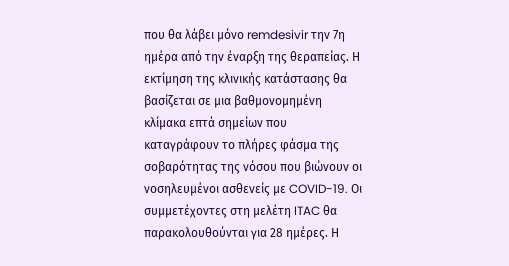που θα λάβει μόνο remdesivir την 7η ημέρα από την έναρξη της θεραπείας. Η εκτίμηση της κλινικής κατάστασης θα βασίζεται σε μια βαθμονομημένη κλίμακα επτά σημείων που καταγράφουν το πλήρες φάσμα της σοβαρότητας της νόσου που βιώνουν οι νοσηλευμένοι ασθενείς με COVID-19. Οι συμμετέχοντες στη μελέτη ITAC θα παρακολουθούνται για 28 ημέρες. Η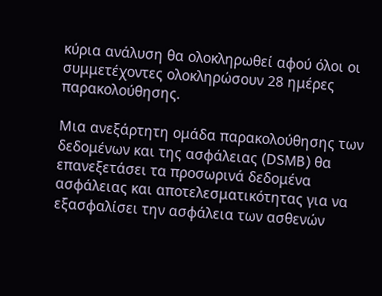κύρια ανάλυση θα ολοκληρωθεί αφού όλοι οι συμμετέχοντες ολοκληρώσουν 28 ημέρες παρακολούθησης.

Μια ανεξάρτητη ομάδα παρακολούθησης των δεδομένων και της ασφάλειας (DSMB) θα επανεξετάσει τα προσωρινά δεδομένα ασφάλειας και αποτελεσματικότητας για να εξασφαλίσει την ασφάλεια των ασθενών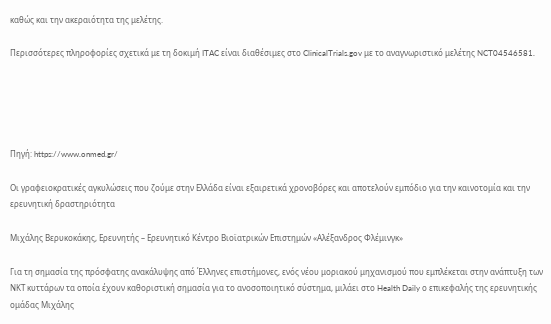καθώς και την ακεραιότητα της μελέτης.

Περισσότερες πληροφορίες σχετικά με τη δοκιμή ITAC είναι διαθέσιμες στο ClinicalTrials.gov με το αναγνωριστικό μελέτης NCT04546581.





Πηγή: https://www.onmed.gr/

Οι γραφειοκρατικές αγκυλώσεις που ζούμε στην Ελλάδα είναι εξαιρετικά χρονοβόρες και αποτελούν εμπόδιο για την καινοτομία και την ερευνητική δραστηριότητα

Μιχάλης Βερυκοκάκης, Ερευνητής – Ερευνητικό Κέντρο Βιοϊατρικών Επιστημών «Αλέξανδρος Φλέμινγκ»

Για τη σημασία της πρόσφατης ανακάλυψης από Έλληνες επιστήμονες, ενός νέου μοριακού μηχανισμού που εμπλέκεται στην ανάπτυξη των ΝΚΤ κυττάρων τα οποία έχουν καθοριστική σημασία για το ανοσοποιητικό σύστημα, μιλάει στο Health Daily ο επικεφαλής της ερευνητικής ομάδας Μιχάλης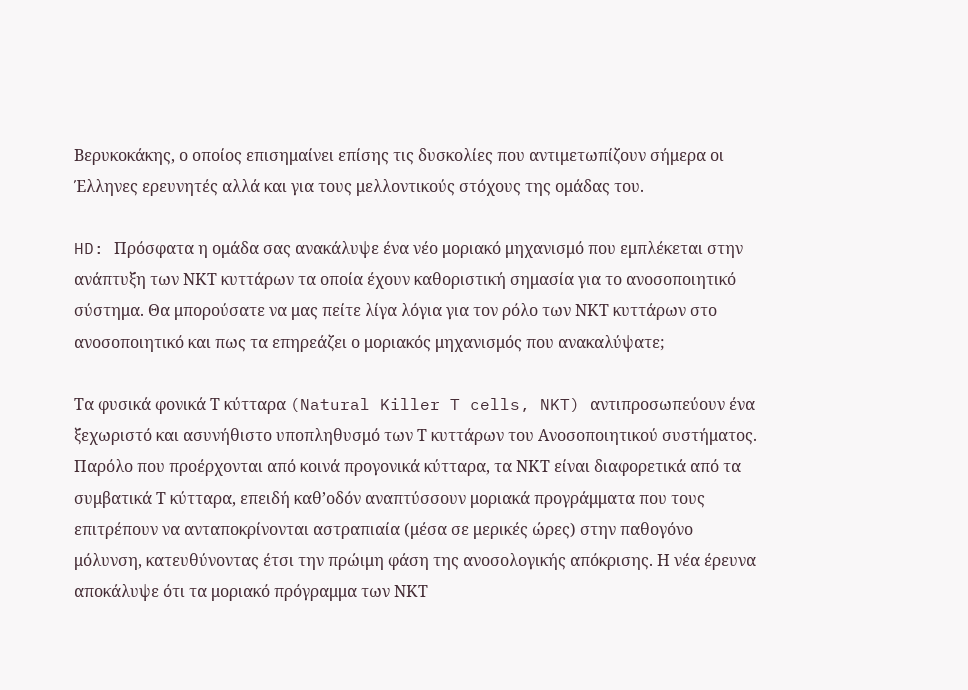Βερυκοκάκης, ο οποίος επισημαίνει επίσης τις δυσκολίες που αντιμετωπίζουν σήμερα οι Έλληνες ερευνητές αλλά και για τους μελλοντικούς στόχους της ομάδας του.

HD: Πρόσφατα η ομάδα σας ανακάλυψε ένα νέο μοριακό μηχανισμό που εμπλέκεται στην ανάπτυξη των ΝΚΤ κυττάρων τα οποία έχουν καθοριστική σημασία για το ανοσοποιητικό σύστημα. Θα μπορούσατε να μας πείτε λίγα λόγια για τον ρόλο των ΝΚΤ κυττάρων στο ανοσοποιητικό και πως τα επηρεάζει ο μοριακός μηχανισμός που ανακαλύψατε;

Τα φυσικά φονικά Τ κύτταρα (Natural Killer T cells, NKT) αντιπροσωπεύουν ένα ξεχωριστό και ασυνήθιστο υποπληθυσμό των Τ κυττάρων του Ανοσοποιητικού συστήματος. Παρόλο που προέρχονται από κοινά προγονικά κύτταρα, τα ΝΚΤ είναι διαφορετικά από τα συμβατικά Τ κύτταρα, επειδή καθ’οδόν αναπτύσσουν μοριακά προγράμματα που τους επιτρέπουν να ανταποκρίνονται αστραπιαία (μέσα σε μερικές ώρες) στην παθογόνο μόλυνση, κατευθύνοντας έτσι την πρώιμη φάση της ανοσολογικής απόκρισης. Η νέα έρευνα αποκάλυψε ότι τα μοριακό πρόγραμμα των ΝΚΤ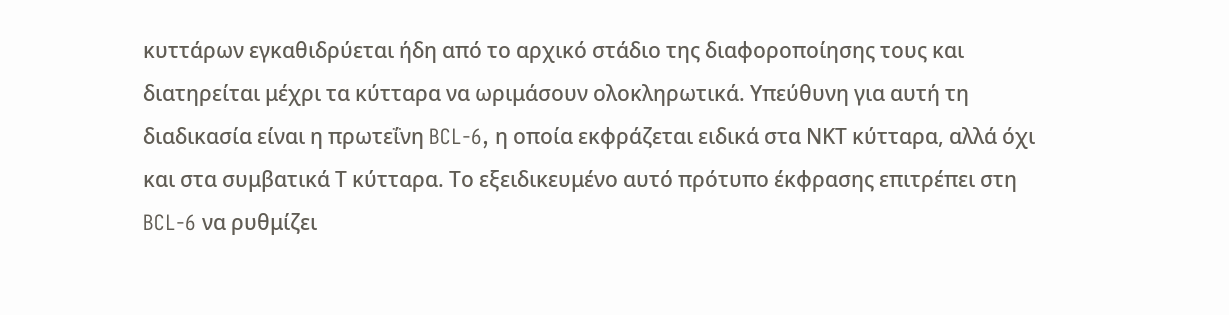κυττάρων εγκαθιδρύεται ήδη από το αρχικό στάδιο της διαφοροποίησης τους και διατηρείται μέχρι τα κύτταρα να ωριμάσουν ολοκληρωτικά. Υπεύθυνη για αυτή τη διαδικασία είναι η πρωτεΐνη BCL-6, η οποία εκφράζεται ειδικά στα ΝΚΤ κύτταρα, αλλά όχι και στα συμβατικά Τ κύτταρα. Το εξειδικευμένο αυτό πρότυπο έκφρασης επιτρέπει στη BCL-6 να ρυθμίζει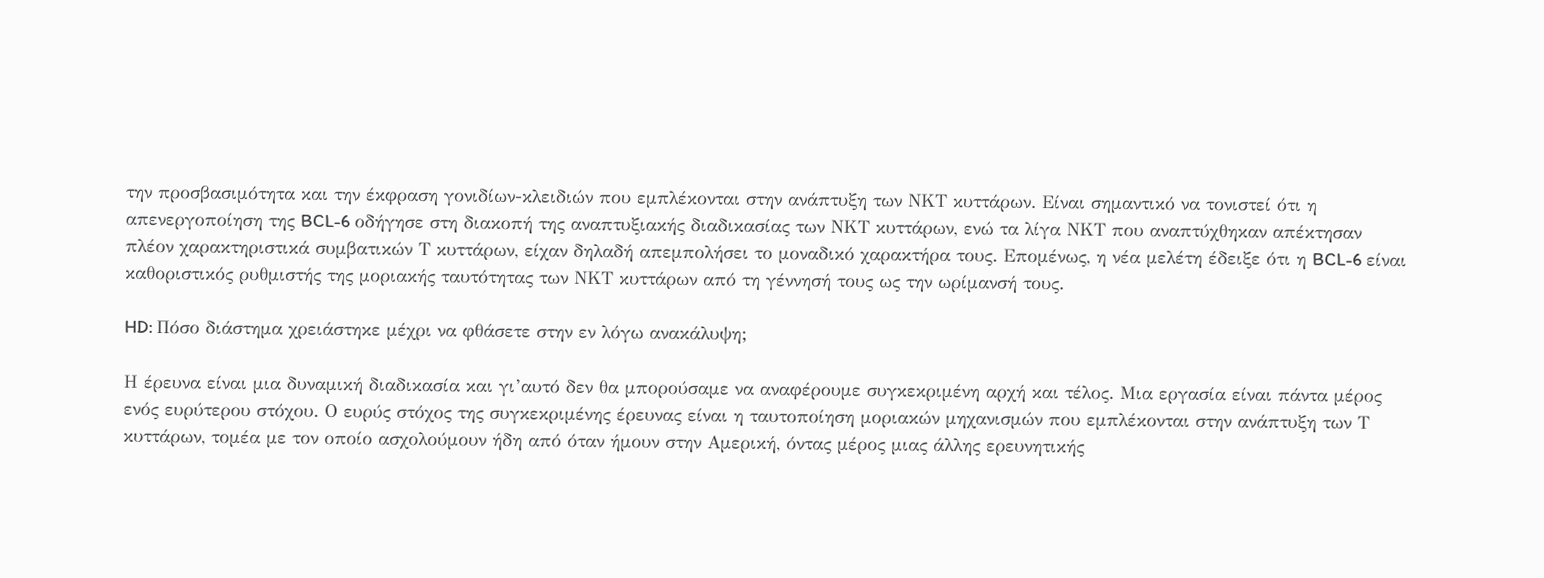την προσβασιμότητα και την έκφραση γονιδίων-κλειδιών που εμπλέκονται στην ανάπτυξη των ΝΚΤ κυττάρων. Είναι σημαντικό να τονιστεί ότι η απενεργοποίηση της BCL-6 οδήγησε στη διακοπή της αναπτυξιακής διαδικασίας των ΝΚΤ κυττάρων, ενώ τα λίγα ΝΚΤ που αναπτύχθηκαν απέκτησαν πλέον χαρακτηριστικά συμβατικών Τ κυττάρων, είχαν δηλαδή απεμπολήσει το μοναδικό χαρακτήρα τους. Επομένως, η νέα μελέτη έδειξε ότι η BCL-6 είναι καθοριστικός ρυθμιστής της μοριακής ταυτότητας των ΝΚΤ κυττάρων από τη γέννησή τους ως την ωρίμανσή τους.

HD: Πόσο διάστημα χρειάστηκε μέχρι να φθάσετε στην εν λόγω ανακάλυψη;

Η έρευνα είναι μια δυναμική διαδικασία και γι’αυτό δεν θα μπορούσαμε να αναφέρουμε συγκεκριμένη αρχή και τέλος. Μια εργασία είναι πάντα μέρος ενός ευρύτερου στόχου. Ο ευρύς στόχος της συγκεκριμένης έρευνας είναι η ταυτοποίηση μοριακών μηχανισμών που εμπλέκονται στην ανάπτυξη των Τ κυττάρων, τομέα με τον οποίο ασχολούμουν ήδη από όταν ήμουν στην Αμερική, όντας μέρος μιας άλλης ερευνητικής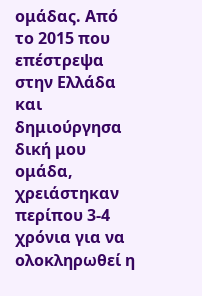ομάδας. Από το 2015 που επέστρεψα στην Ελλάδα και δημιούργησα δική μου ομάδα, χρειάστηκαν περίπου 3-4 χρόνια για να ολοκληρωθεί η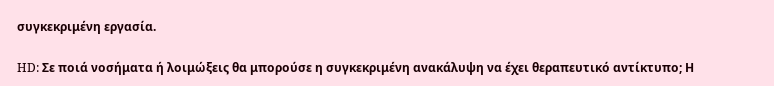συγκεκριμένη εργασία.

HD: Σε ποιά νοσήματα ή λοιμώξεις θα μπορούσε η συγκεκριμένη ανακάλυψη να έχει θεραπευτικό αντίκτυπο; Η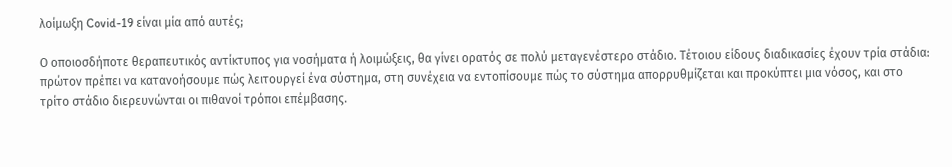λοίμωξη Covid-19 είναι μία από αυτές;

Ο οποιοσδήποτε θεραπευτικός αντίκτυπος για νοσήματα ή λοιμώξεις, θα γίνει ορατός σε πολύ μεταγενέστερο στάδιο. Τέτοιου είδους διαδικασίες έχουν τρία στάδια: πρώτον πρέπει να κατανοήσουμε πώς λειτουργεί ένα σύστημα, στη συνέχεια να εντοπίσουμε πώς το σύστημα απορρυθμίζεται και προκύπτει μια νόσος, και στο τρίτο στάδιο διερευνώνται οι πιθανοί τρόποι επέμβασης.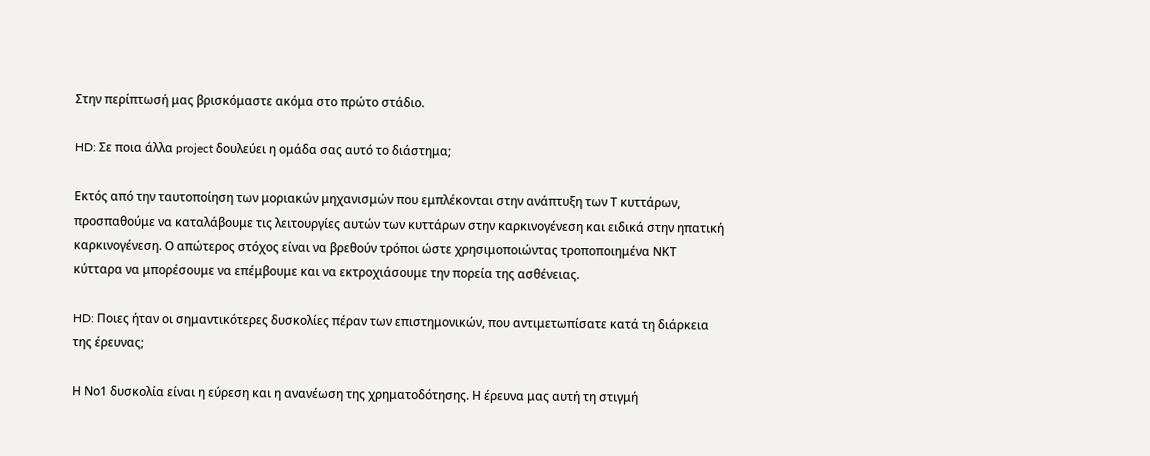Στην περίπτωσή μας βρισκόμαστε ακόμα στο πρώτο στάδιο.

HD: Σε ποια άλλα project δουλεύει η ομάδα σας αυτό το διάστημα;

Εκτός από την ταυτοποίηση των μοριακών μηχανισμών που εμπλέκονται στην ανάπτυξη των Τ κυττάρων, προσπαθούμε να καταλάβουμε τις λειτουργίες αυτών των κυττάρων στην καρκινογένεση και ειδικά στην ηπατική καρκινογένεση. Ο απώτερος στόχος είναι να βρεθούν τρόποι ώστε χρησιμοποιώντας τροποποιημένα ΝΚΤ κύτταρα να μπορέσουμε να επέμβουμε και να εκτροχιάσουμε την πορεία της ασθένειας.

HD: Ποιες ήταν οι σημαντικότερες δυσκολίες πέραν των επιστημονικών, που αντιμετωπίσατε κατά τη διάρκεια της έρευνας;

Η Νο1 δυσκολία είναι η εύρεση και η ανανέωση της χρηματοδότησης. Η έρευνα μας αυτή τη στιγμή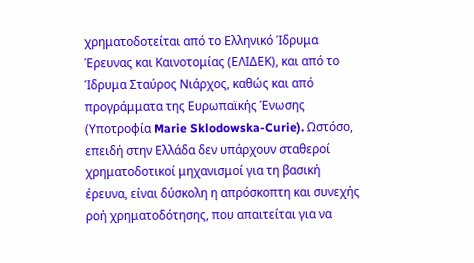χρηματοδοτείται από το Ελληνικό Ίδρυμα Έρευνας και Καινοτομίας (ΕΛΙΔΕΚ), και από το Ίδρυμα Σταύρος Νιάρχος, καθώς και από προγράμματα της Ευρωπαϊκής Ένωσης (Υποτροφία Marie Sklodowska-Curie). Ωστόσο, επειδή στην Ελλάδα δεν υπάρχουν σταθεροί χρηματοδοτικοί μηχανισμοί για τη βασική έρευνα, είναι δύσκολη η απρόσκοπτη και συνεχής ροή χρηματοδότησης, που απαιτείται για να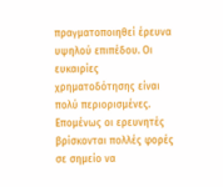πραγματοποιηθεί έρευνα υψηλού επιπέδου. Οι ευκαιρίες χρηματοδότησης είναι πολύ περιορισμένες. Επομένως οι ερευνητές βρίσκονται πολλές φορές σε σημείο να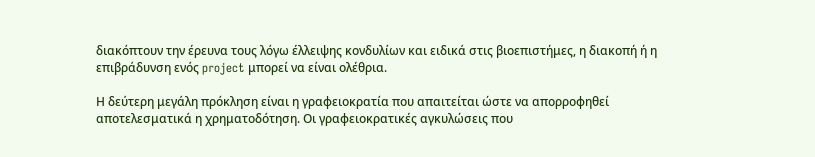διακόπτουν την έρευνα τους λόγω έλλειψης κονδυλίων και ειδικά στις βιοεπιστήμες, η διακοπή ή η επιβράδυνση ενός project μπορεί να είναι ολέθρια.

Η δεύτερη μεγάλη πρόκληση είναι η γραφειοκρατία που απαιτείται ώστε να απορροφηθεί αποτελεσματικά η χρηματοδότηση. Οι γραφειοκρατικές αγκυλώσεις που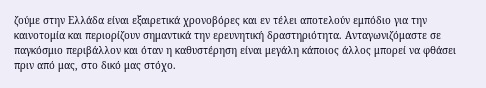ζούμε στην Ελλάδα είναι εξαιρετικά χρονοβόρες και εν τέλει αποτελούν εμπόδιο για την καινοτομία και περιορίζουν σημαντικά την ερευνητική δραστηριότητα. Ανταγωνιζόμαστε σε παγκόσμιο περιβάλλον και όταν η καθυστέρηση είναι μεγάλη κάποιος άλλος μπορεί να φθάσει πριν από μας, στο δικό μας στόχο.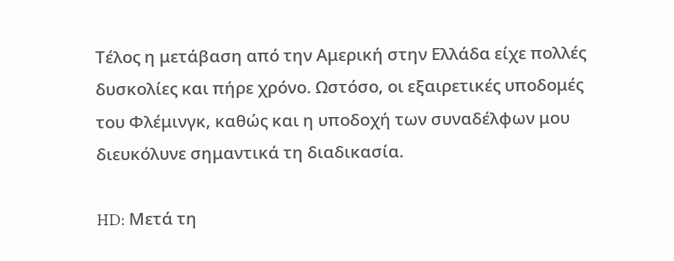Τέλος η μετάβαση από την Αμερική στην Ελλάδα είχε πολλές δυσκολίες και πήρε χρόνο. Ωστόσο, οι εξαιρετικές υποδομές του Φλέμινγκ, καθώς και η υποδοχή των συναδέλφων μου διευκόλυνε σημαντικά τη διαδικασία.

HD: Μετά τη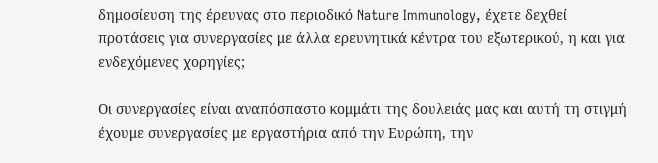δημοσίευση της έρευνας στο περιοδικό Nature Immunology, έχετε δεχθεί προτάσεις για συνεργασίες με άλλα ερευνητικά κέντρα του εξωτερικού, η και για ενδεχόμενες χορηγίες;

Οι συνεργασίες είναι αναπόσπαστο κομμάτι της δουλειάς μας και αυτή τη στιγμή έχουμε συνεργασίες με εργαστήρια από την Ευρώπη, την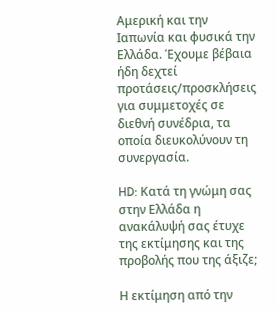Αμερική και την Ιαπωνία και φυσικά την Ελλάδα. Έχουμε βέβαια ήδη δεχτεί προτάσεις/προσκλήσεις για συμμετοχές σε διεθνή συνέδρια, τα οποία διευκολύνουν τη συνεργασία.

HD: Κατά τη γνώμη σας στην Ελλάδα η ανακάλυψή σας έτυχε της εκτίμησης και της προβολής που της άξιζε;

Η εκτίμηση από την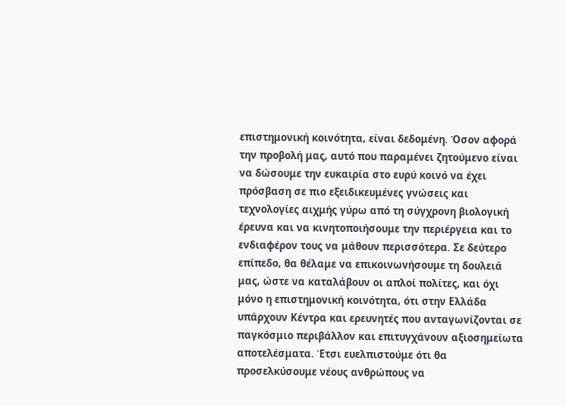επιστημονική κοινότητα, είναι δεδομένη. Όσον αφορά την προβολή μας, αυτό που παραμένει ζητούμενο είναι να δώσουμε την ευκαιρία στο ευρύ κοινό να έχει πρόσβαση σε πιο εξειδικευμένες γνώσεις και τεχνολογίες αιχμής γύρω από τη σύγχρονη βιολογική έρευνα και να κινητοποιήσουμε την περιέργεια και το ενδιαφέρον τους να μάθουν περισσότερα. Σε δεύτερο επίπεδο, θα θέλαμε να επικοινωνήσουμε τη δουλειά μας, ώστε να καταλάβουν οι απλοί πολίτες, και όχι μόνο η επιστημονική κοινότητα, ότι στην Ελλάδα υπάρχουν Κέντρα και ερευνητές που ανταγωνίζονται σε παγκόσμιο περιβάλλον και επιτυγχάνουν αξιοσημείωτα αποτελέσματα. Έτσι ευελπιστούμε ότι θα προσελκύσουμε νέους ανθρώπους να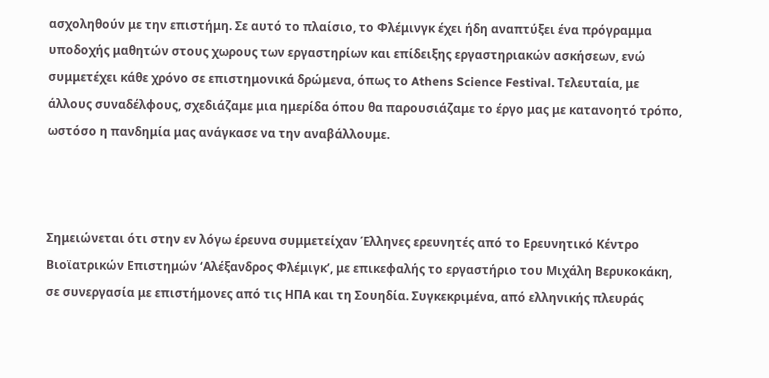ασχοληθούν με την επιστήμη. Σε αυτό το πλαίσιο, το Φλέμινγκ έχει ήδη αναπτύξει ένα πρόγραμμα υποδοχής μαθητών στους χωρους των εργαστηρίων και επίδειξης εργαστηριακών ασκήσεων, ενώ συμμετέχει κάθε χρόνο σε επιστημονικά δρώμενα, όπως το Athens Science Festival. Τελευταία, με άλλους συναδέλφους, σχεδιάζαμε μια ημερίδα όπου θα παρουσιάζαμε το έργο μας με κατανοητό τρόπο, ωστόσο η πανδημία μας ανάγκασε να την αναβάλλουμε.



Σημειώνεται ότι στην εν λόγω έρευνα συμμετείχαν Έλληνες ερευνητές από το Ερευνητικό Κέντρο Βιοϊατρικών Επιστημών ‘Αλέξανδρος Φλέμιγκ’, με επικεφαλής το εργαστήριο του Μιχάλη Βερυκοκάκη, σε συνεργασία με επιστήμονες από τις ΗΠΑ και τη Σουηδία. Συγκεκριμένα, από ελληνικής πλευράς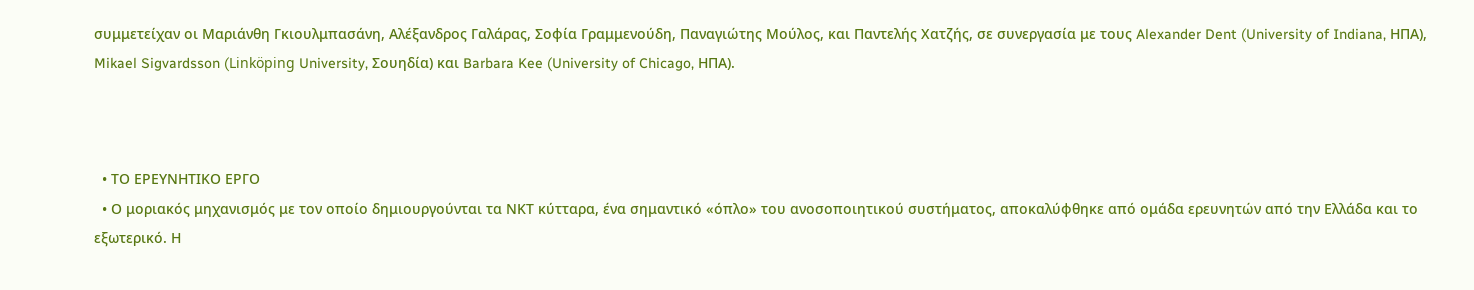συμμετείχαν οι Μαριάνθη Γκιουλμπασάνη, Αλέξανδρος Γαλάρας, Σοφία Γραμμενούδη, Παναγιώτης Μούλος, και Παντελής Χατζής, σε συνεργασία με τους Alexander Dent (University of Indiana, ΗΠΑ), Mikael Sigvardsson (Linköping University, Σουηδία) και Barbara Kee (University of Chicago, ΗΠΑ).



  • ΤΟ ΕΡΕΥΝΗΤΙΚΟ ΕΡΓΟ
  • Ο μοριακός μηχανισμός με τον οποίο δημιουργούνται τα ΝΚΤ κύτταρα, ένα σημαντικό «όπλο» του ανοσοποιητικού συστήματος, αποκαλύφθηκε από ομάδα ερευνητών από την Ελλάδα και το εξωτερικό. Η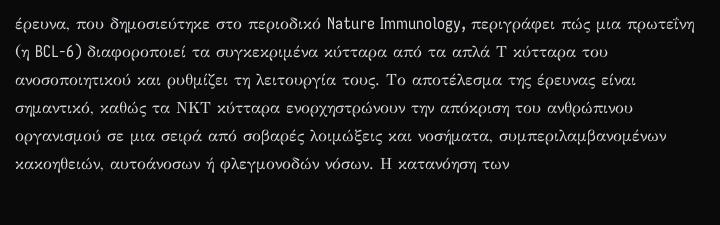έρευνα, που δημοσιεύτηκε στο περιοδικό Nature Immunology, περιγράφει πώς μια πρωτεΐνη (η BCL-6) διαφοροποιεί τα συγκεκριμένα κύτταρα από τα απλά Τ κύτταρα του ανοσοποιητικού και ρυθμίζει τη λειτουργία τους. Το αποτέλεσμα της έρευνας είναι σημαντικό, καθώς τα ΝΚΤ κύτταρα ενορχηστρώνουν την απόκριση του ανθρώπινου οργανισμού σε μια σειρά από σοβαρές λοιμώξεις και νοσήματα, συμπεριλαμβανομένων κακοηθειών, αυτοάνοσων ή φλεγμονοδών νόσων. Η κατανόηση των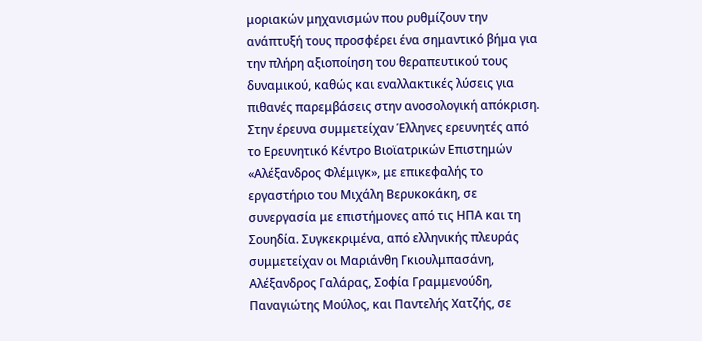μοριακών μηχανισμών που ρυθμίζουν την ανάπτυξή τους προσφέρει ένα σημαντικό βήμα για την πλήρη αξιοποίηση του θεραπευτικού τους δυναμικού, καθώς και εναλλακτικές λύσεις για πιθανές παρεμβάσεις στην ανοσολογική απόκριση. Στην έρευνα συμμετείχαν Έλληνες ερευνητές από το Ερευνητικό Κέντρο Βιοϊατρικών Επιστημών «Αλέξανδρος Φλέμιγκ», με επικεφαλής το εργαστήριο του Μιχάλη Βερυκοκάκη, σε συνεργασία με επιστήμονες από τις ΗΠΑ και τη Σουηδία. Συγκεκριμένα, από ελληνικής πλευράς συμμετείχαν οι Μαριάνθη Γκιουλμπασάνη, Αλέξανδρος Γαλάρας, Σοφία Γραμμενούδη, Παναγιώτης Μούλος, και Παντελής Χατζής, σε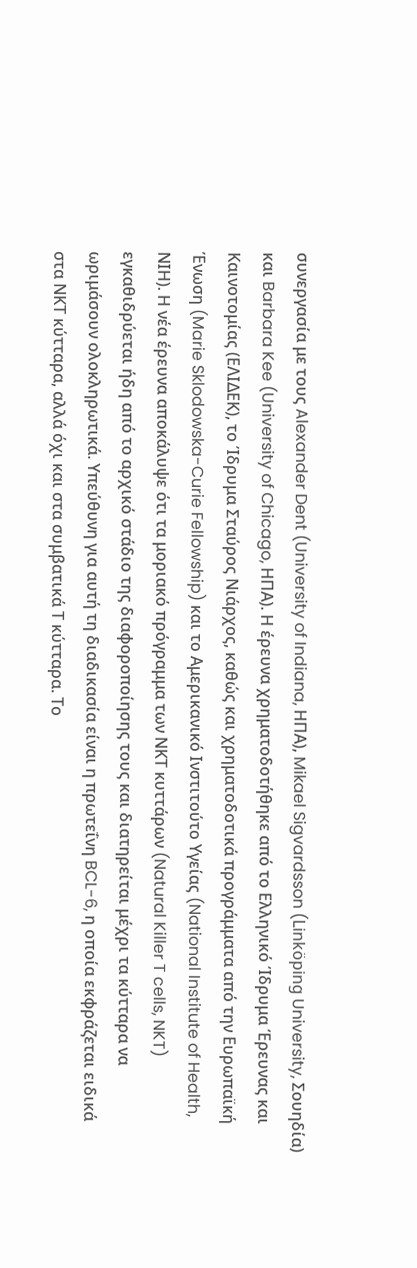συνεργασία με τους Alexander Dent (University of Indiana, ΗΠΑ), Mikael Sigvardsson (Linköping University, Σουηδία) και Barbara Kee (University of Chicago, ΗΠΑ). Η έρευνα χρηματοδοτήθηκε από το Ελληνικό Ίδρυμα Έρευνας και Καινοτομίας (ΕΛΙΔΕΚ), το Ίδρυμα Σταύρος Νιάρχος, καθώς και χρηματοδοτικά προγράμματα από την Ευρωπαϊκή Ένωση (Marie Sklodowska-Curie Fellowship) και το Αμερικανικό Ινστιτούτο Υγείας (National Institute of Health, ΝΙΗ). Η νέα έρευνα αποκάλυψε ότι τα μοριακό πρόγραμμα των ΝΚΤ κυττάρων (Natural Killer T cells, NKT) εγκαθιδρύεται ήδη από το αρχικό στάδιο της διαφοροποίησης τους και διατηρείται μέχρι τα κύτταρα να ωριμάσουν ολοκληρωτικά. Υπεύθυνη για αυτή τη διαδικασία είναι η πρωτεΐνη BCL-6, η οποία εκφράζεται ειδικά στα ΝΚΤ κύτταρα, αλλά όχι και στα συμβατικά Τ κύτταρα. Το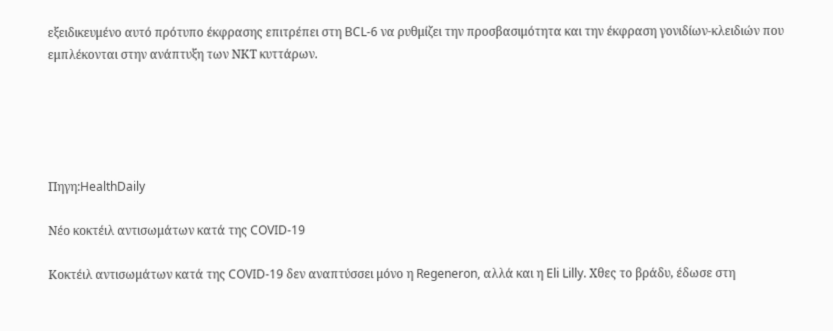εξειδικευμένο αυτό πρότυπο έκφρασης επιτρέπει στη BCL-6 να ρυθμίζει την προσβασιμότητα και την έκφραση γονιδίων-κλειδιών που εμπλέκονται στην ανάπτυξη των ΝΚΤ κυττάρων.





Πηγη:HealthDaily

Νέο κοκτέιλ αντισωμάτων κατά της COVID-19

Κοκτέιλ αντισωμάτων κατά της COVID-19 δεν αναπτύσσει μόνο η Regeneron, αλλά και η Eli Lilly. Χθες το βράδυ, έδωσε στη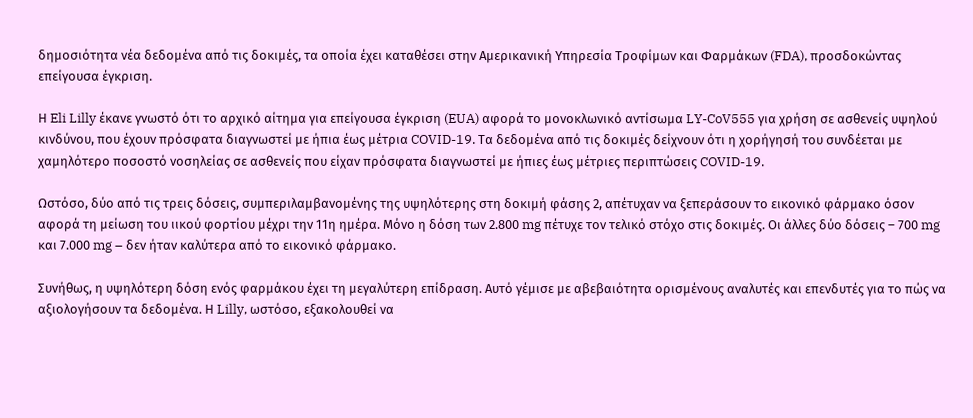δημοσιότητα νέα δεδομένα από τις δοκιμές, τα οποία έχει καταθέσει στην Αμερικανική Υπηρεσία Τροφίμων και Φαρμάκων (FDA), προσδοκώντας επείγουσα έγκριση.

Η Eli Lilly έκανε γνωστό ότι το αρχικό αίτημα για επείγουσα έγκριση (EUA) αφορά το μονοκλωνικό αντίσωμα LY-CoV555 για χρήση σε ασθενείς υψηλού κινδύνου, που έχουν πρόσφατα διαγνωστεί με ήπια έως μέτρια COVID-19. Τα δεδομένα από τις δοκιμές δείχνουν ότι η χορήγησή του συνδέεται με χαμηλότερο ποσοστό νοσηλείας σε ασθενείς που είχαν πρόσφατα διαγνωστεί με ήπιες έως μέτριες περιπτώσεις COVID-19.

Ωστόσο, δύο από τις τρεις δόσεις, συμπεριλαμβανομένης της υψηλότερης στη δοκιμή φάσης 2, απέτυχαν να ξεπεράσουν το εικονικό φάρμακο όσον αφορά τη μείωση του ιικού φορτίου μέχρι την 11η ημέρα. Μόνο η δόση των 2.800 mg πέτυχε τον τελικό στόχο στις δοκιμές. Οι άλλες δύο δόσεις – 700 mg και 7.000 mg – δεν ήταν καλύτερα από το εικονικό φάρμακο.

Συνήθως, η υψηλότερη δόση ενός φαρμάκου έχει τη μεγαλύτερη επίδραση. Αυτό γέμισε με αβεβαιότητα ορισμένους αναλυτές και επενδυτές για το πώς να αξιολογήσουν τα δεδομένα. Η Lilly, ωστόσο, εξακολουθεί να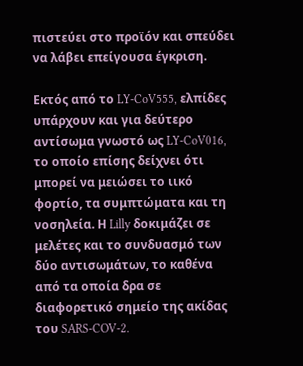πιστεύει στο προϊόν και σπεύδει να λάβει επείγουσα έγκριση.

Εκτός από το LY-CoV555, ελπίδες υπάρχουν και για δεύτερο αντίσωμα γνωστό ως LY-CoV016, το οποίο επίσης δείχνει ότι μπορεί να μειώσει το ιικό φορτίο, τα συμπτώματα και τη νοσηλεία. Η Lilly δοκιμάζει σε μελέτες και το συνδυασμό των δύο αντισωμάτων, το καθένα από τα οποία δρα σε διαφορετικό σημείο της ακίδας του SARS-COV-2.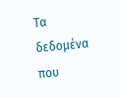Τα δεδομένα που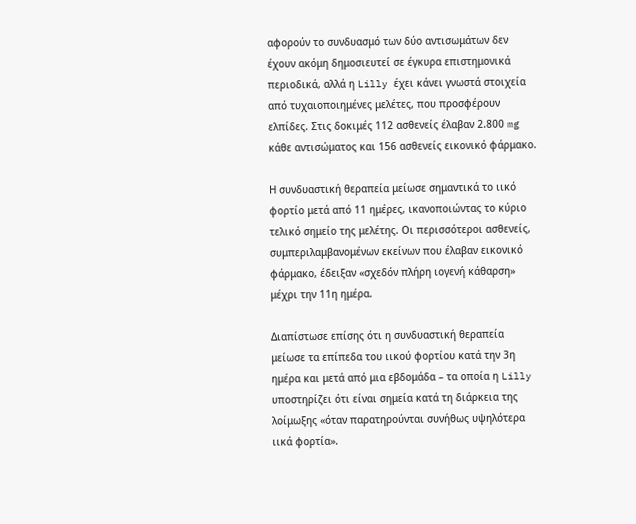αφορούν το συνδυασμό των δύο αντισωμάτων δεν έχουν ακόμη δημοσιευτεί σε έγκυρα επιστημονικά περιοδικά, αλλά η Lilly έχει κάνει γνωστά στοιχεία από τυχαιοποιημένες μελέτες, που προσφέρουν ελπίδες. Στις δοκιμές 112 ασθενείς έλαβαν 2.800 mg κάθε αντισώματος και 156 ασθενείς εικονικό φάρμακο.

Η συνδυαστική θεραπεία μείωσε σημαντικά το ιικό φορτίο μετά από 11 ημέρες, ικανοποιώντας το κύριο τελικό σημείο της μελέτης. Οι περισσότεροι ασθενείς, συμπεριλαμβανομένων εκείνων που έλαβαν εικονικό φάρμακο, έδειξαν «σχεδόν πλήρη ιογενή κάθαρση» μέχρι την 11η ημέρα.

Διαπίστωσε επίσης ότι η συνδυαστική θεραπεία μείωσε τα επίπεδα του ιικού φορτίου κατά την 3η ημέρα και μετά από μια εβδομάδα – τα οποία η Lilly υποστηρίζει ότι είναι σημεία κατά τη διάρκεια της λοίμωξης «όταν παρατηρούνται συνήθως υψηλότερα ιικά φορτία».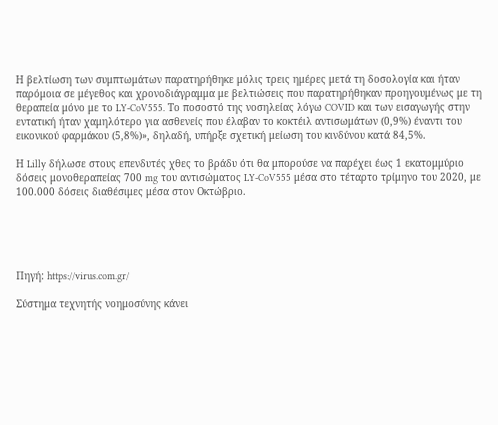Η βελτίωση των συμπτωμάτων παρατηρήθηκε μόλις τρεις ημέρες μετά τη δοσολογία και ήταν παρόμοια σε μέγεθος και χρονοδιάγραμμα με βελτιώσεις που παρατηρήθηκαν προηγουμένως με τη θεραπεία μόνο με το LY-CoV555. Το ποσοστό της νοσηλείας λόγω COVID και των εισαγωγής στην εντατική ήταν χαμηλότερο για ασθενείς που έλαβαν το κοκτέιλ αντισωμάτων (0,9%) έναντι του εικονικού φαρμάκου (5,8%)», δηλαδή, υπήρξε σχετική μείωση του κινδύνου κατά 84,5%.

Η Lilly δήλωσε στους επενδυτές χθες το βράδυ ότι θα μπορούσε να παρέχει έως 1 εκατομμύριο δόσεις μονοθεραπείας 700 mg του αντισώματος LY-CoV555 μέσα στο τέταρτο τρίμηνο του 2020, με 100.000 δόσεις διαθέσιμες μέσα στον Οκτώβριο.





Πηγή: https://virus.com.gr/

Σύστημα τεχνητής νοημοσύνης κάνει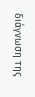διάγνωση της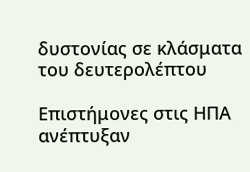δυστονίας σε κλάσματα του δευτερολέπτου

Επιστήμονες στις ΗΠΑ ανέπτυξαν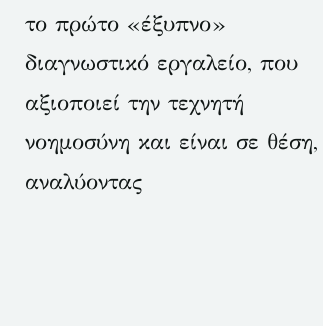το πρώτο «έξυπνο» διαγνωστικό εργαλείο, που αξιοποιεί την τεχνητή νοημοσύνη και είναι σε θέση, αναλύοντας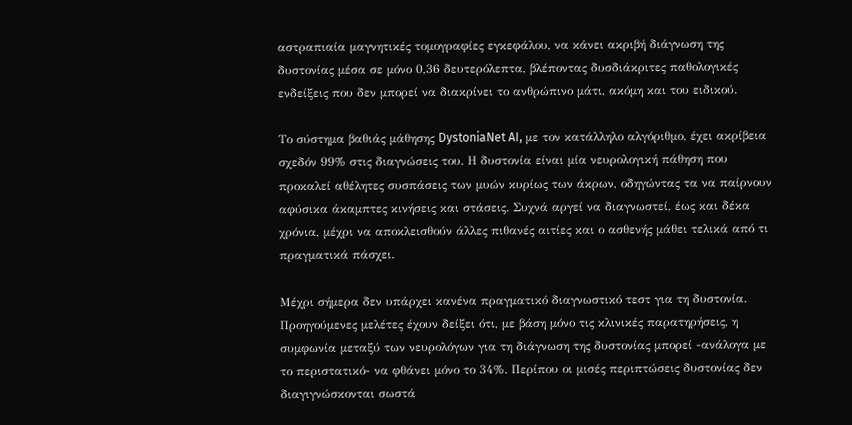αστραπιαία μαγνητικές τομογραφίες εγκεφάλου, να κάνει ακριβή διάγνωση της δυστονίας μέσα σε μόνο 0,36 δευτερόλεπτα, βλέποντας δυσδιάκριτες παθολογικές ενδείξεις που δεν μπορεί να διακρίνει το ανθρώπινο μάτι, ακόμη και του ειδικού.

Το σύστημα βαθιάς μάθησης DystoniaNet AI, με τον κατάλληλο αλγόριθμο, έχει ακρίβεια σχεδόν 99% στις διαγνώσεις του. Η δυστονία είναι μία νευρολογική πάθηση που προκαλεί αθέλητες συσπάσεις των μυών κυρίως των άκρων, οδηγώντας τα να παίρνουν αφύσικα άκαμπτες κινήσεις και στάσεις. Συχνά αργεί να διαγνωστεί, έως και δέκα χρόνια, μέχρι να αποκλεισθούν άλλες πιθανές αιτίες και ο ασθενής μάθει τελικά από τι πραγματικά πάσχει.

Μέχρι σήμερα δεν υπάρχει κανένα πραγματικό διαγνωστικό τεστ για τη δυστονία. Προηγούμενες μελέτες έχουν δείξει ότι, με βάση μόνο τις κλινικές παρατηρήσεις, η συμφωνία μεταξύ των νευρολόγων για τη διάγνωση της δυστονίας μπορεί -ανάλογα με το περιστατικό- να φθάνει μόνο το 34%. Περίπου οι μισές περιπτώσεις δυστονίας δεν διαγιγνώσκονται σωστά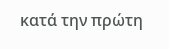κατά την πρώτη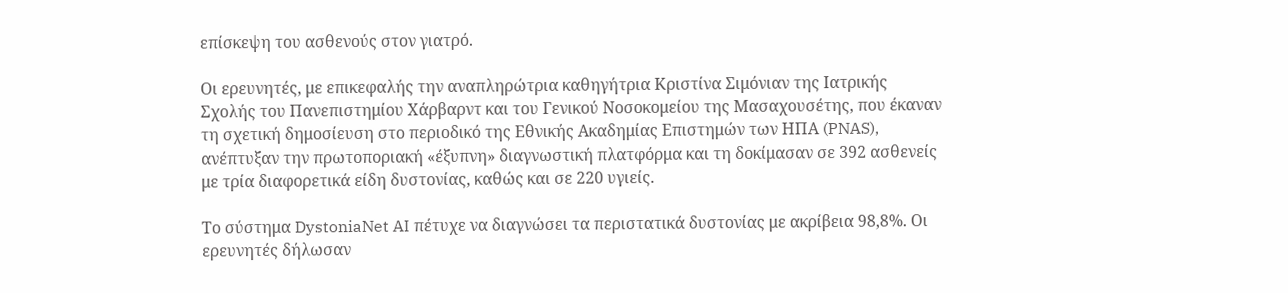επίσκεψη του ασθενούς στον γιατρό.

Οι ερευνητές, με επικεφαλής την αναπληρώτρια καθηγήτρια Κριστίνα Σιμόνιαν της Ιατρικής Σχολής του Πανεπιστημίου Χάρβαρντ και του Γενικού Νοσοκομείου της Μασαχουσέτης, που έκαναν τη σχετική δημοσίευση στο περιοδικό της Εθνικής Ακαδημίας Επιστημών των ΗΠΑ (PNAS), ανέπτυξαν την πρωτοποριακή «έξυπνη» διαγνωστική πλατφόρμα και τη δοκίμασαν σε 392 ασθενείς με τρία διαφορετικά είδη δυστονίας, καθώς και σε 220 υγιείς.

Το σύστημα DystoniaNet AI πέτυχε να διαγνώσει τα περιστατικά δυστονίας με ακρίβεια 98,8%. Οι ερευνητές δήλωσαν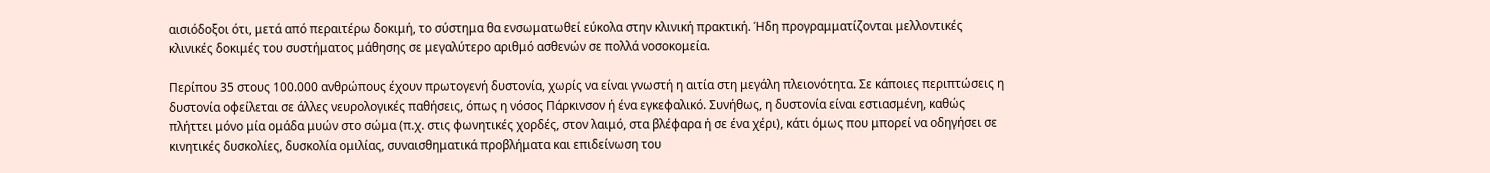αισιόδοξοι ότι, μετά από περαιτέρω δοκιμή, το σύστημα θα ενσωματωθεί εύκολα στην κλινική πρακτική. Ήδη προγραμματίζονται μελλοντικές κλινικές δοκιμές του συστήματος μάθησης σε μεγαλύτερο αριθμό ασθενών σε πολλά νοσοκομεία.

Περίπου 35 στους 100.000 ανθρώπους έχουν πρωτογενή δυστονία, χωρίς να είναι γνωστή η αιτία στη μεγάλη πλειονότητα. Σε κάποιες περιπτώσεις η δυστονία οφείλεται σε άλλες νευρολογικές παθήσεις, όπως η νόσος Πάρκινσον ή ένα εγκεφαλικό. Συνήθως, η δυστονία είναι εστιασμένη, καθώς πλήττει μόνο μία ομάδα μυών στο σώμα (π.χ. στις φωνητικές χορδές, στον λαιμό, στα βλέφαρα ή σε ένα χέρι), κάτι όμως που μπορεί να οδηγήσει σε κινητικές δυσκολίες, δυσκολία ομιλίας, συναισθηματικά προβλήματα και επιδείνωση του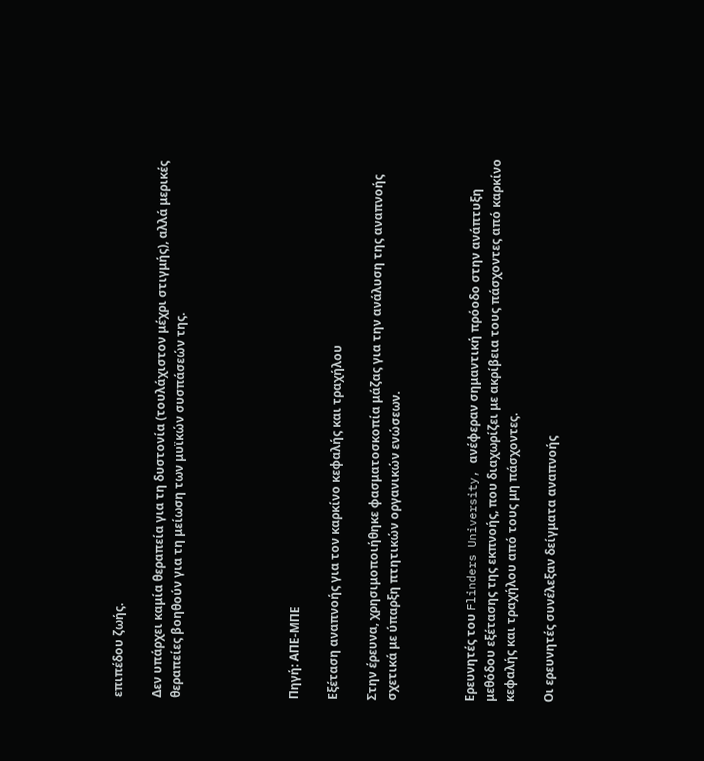επιπέδου ζωής.

Δεν υπάρχει καμία θεραπεία για τη δυστονία (τουλάχιστον μέχρι στιγμής), αλλά μερικές θεραπείες βοηθούν για τη μείωση των μυϊκών συσπάσεών της.





Πηγή: ΑΠΕ-ΜΠΕ

Εξέταση αναπνοής για τον καρκίνο κεφαλής και τραχήλου

Στην έρευνα, χρησιμοποιήθηκε φασματοσκοπία μάζας για την ανάλυση της αναπνοής σχετικά με ύπαρξη πτητικών οργανικών ενώσεων.



Ερευνητές του Flinders University, ανέφεραν σημαντική πρόοδο στην ανάπτυξη μεθόδου εξέτασης της εκπνοής, που διαχωρίζει με ακρίβεια τους πάσχοντες από καρκίνο κεφαλής και τραχήλου από τους μη πάσχοντες.

Οι ερευνητές συνέλεξαν δείγματα αναπνοής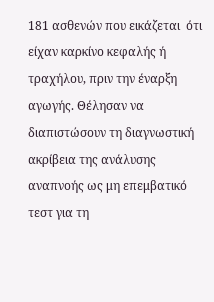181 ασθενών που εικάζεται  ότι είχαν καρκίνο κεφαλής ή τραχήλου, πριν την έναρξη αγωγής. Θέλησαν να διαπιστώσουν τη διαγνωστική ακρίβεια της ανάλυσης αναπνοής ως μη επεμβατικό τεστ για τη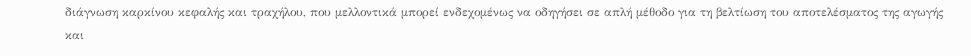διάγνωση καρκίνου κεφαλής και τραχήλου, που μελλοντικά μπορεί ενδεχομένως να οδηγήσει σε απλή μέθοδο για τη βελτίωση του αποτελέσματος της αγωγής και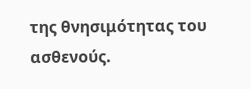της θνησιμότητας του ασθενούς.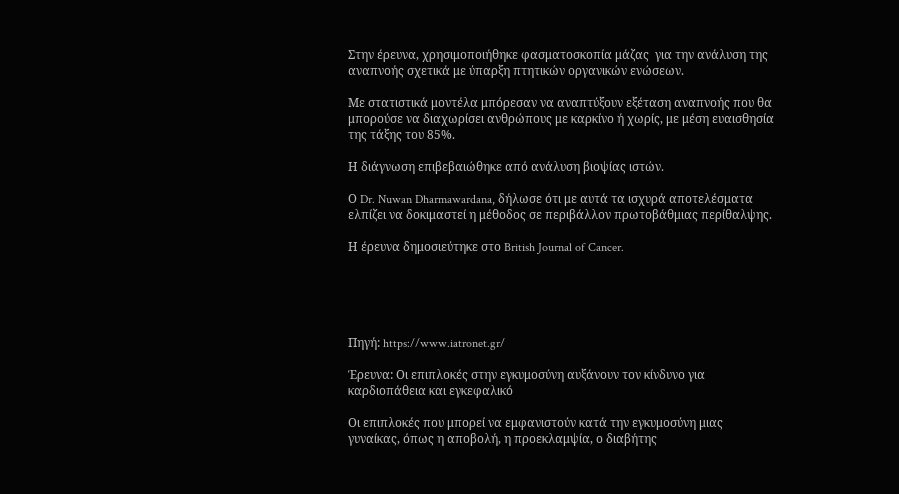Στην έρευνα, χρησιμοποιήθηκε φασματοσκοπία μάζας  για την ανάλυση της αναπνοής σχετικά με ύπαρξη πτητικών οργανικών ενώσεων.

Με στατιστικά μοντέλα μπόρεσαν να αναπτύξουν εξέταση αναπνοής που θα μπορούσε να διαχωρίσει ανθρώπους με καρκίνο ή χωρίς, με μέση ευαισθησία της τάξης του 85%.

Η διάγνωση επιβεβαιώθηκε από ανάλυση βιοψίας ιστών.

Ο Dr. Nuwan Dharmawardana, δήλωσε ότι με αυτά τα ισχυρά αποτελέσματα ελπίζει να δοκιμαστεί η μέθοδος σε περιβάλλον πρωτοβάθμιας περίθαλψης.

Η έρευνα δημοσιεύτηκε στο British Journal of Cancer.





Πηγή: https://www.iatronet.gr/

Έρευνα: Οι επιπλοκές στην εγκυμοσύνη αυξάνουν τον κίνδυνο για καρδιοπάθεια και εγκεφαλικό

Οι επιπλοκές που μπορεί να εμφανιστούν κατά την εγκυμοσύνη μιας γυναίκας, όπως η αποβολή, η προεκλαμψία, ο διαβήτης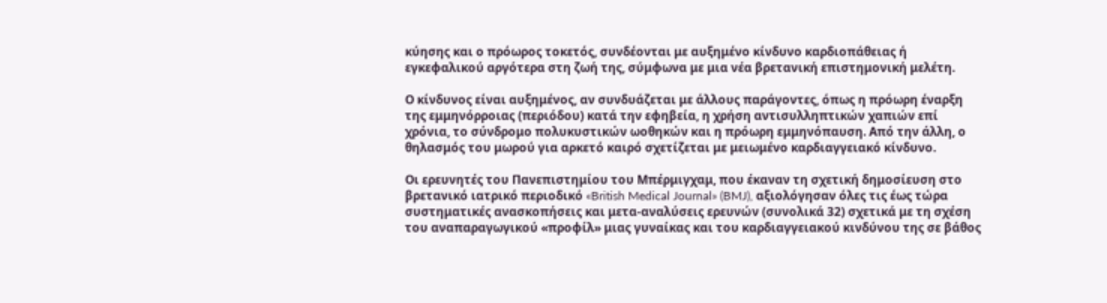κύησης και ο πρόωρος τοκετός, συνδέονται με αυξημένο κίνδυνο καρδιοπάθειας ή εγκεφαλικού αργότερα στη ζωή της, σύμφωνα με μια νέα βρετανική επιστημονική μελέτη.

Ο κίνδυνος είναι αυξημένος, αν συνδυάζεται με άλλους παράγοντες, όπως η πρόωρη έναρξη της εμμηνόρροιας (περιόδου) κατά την εφηβεία, η χρήση αντισυλληπτικών χαπιών επί χρόνια, το σύνδρομο πολυκυστικών ωοθηκών και η πρόωρη εμμηνόπαυση. Από την άλλη, ο θηλασμός του μωρού για αρκετό καιρό σχετίζεται με μειωμένο καρδιαγγειακό κίνδυνο.

Οι ερευνητές του Πανεπιστημίου του Μπέρμιγχαμ, που έκαναν τη σχετική δημοσίευση στο βρετανικό ιατρικό περιοδικό «British Medical Journal» (BMJ), αξιολόγησαν όλες τις έως τώρα συστηματικές ανασκοπήσεις και μετα-αναλύσεις ερευνών (συνολικά 32) σχετικά με τη σχέση του αναπαραγωγικού «προφίλ» μιας γυναίκας και του καρδιαγγειακού κινδύνου της σε βάθος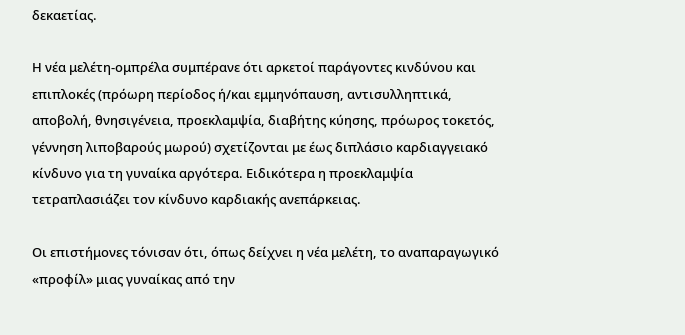δεκαετίας.

Η νέα μελέτη-ομπρέλα συμπέρανε ότι αρκετοί παράγοντες κινδύνου και επιπλοκές (πρόωρη περίοδος ή/και εμμηνόπαυση, αντισυλληπτικά, αποβολή, θνησιγένεια, προεκλαμψία, διαβήτης κύησης, πρόωρος τοκετός, γέννηση λιποβαρούς μωρού) σχετίζονται με έως διπλάσιο καρδιαγγειακό κίνδυνο για τη γυναίκα αργότερα. Ειδικότερα η προεκλαμψία τετραπλασιάζει τον κίνδυνο καρδιακής ανεπάρκειας.

Οι επιστήμονες τόνισαν ότι, όπως δείχνει η νέα μελέτη, το αναπαραγωγικό «προφίλ» μιας γυναίκας από την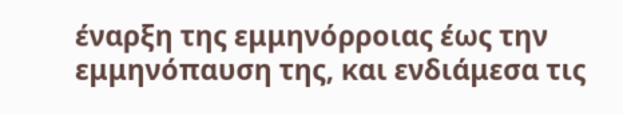έναρξη της εμμηνόρροιας έως την εμμηνόπαυση της, και ενδιάμεσα τις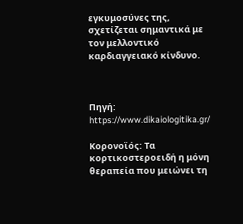εγκυμοσύνες της, σχετίζεται σημαντικά με τον μελλοντικό καρδιαγγειακό κίνδυνο.



Πηγή: https://www.dikaiologitika.gr/

Κορονοϊός: Τα κορτικοστεροειδή η μόνη θεραπεία που μειώνει τη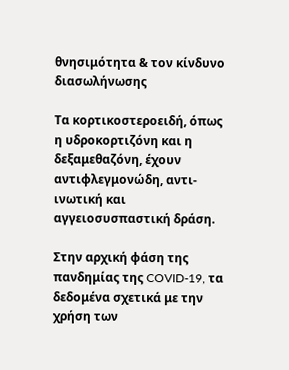θνησιμότητα & τον κίνδυνο διασωλήνωσης

Τα κορτικοστεροειδή, όπως η υδροκορτιζόνη και η δεξαμεθαζόνη, έχουν αντιφλεγμονώδη, αντι-ινωτική και αγγειοσυσπαστική δράση.

Στην αρχική φάση της πανδημίας της COVID-19, τα δεδομένα σχετικά με την χρήση των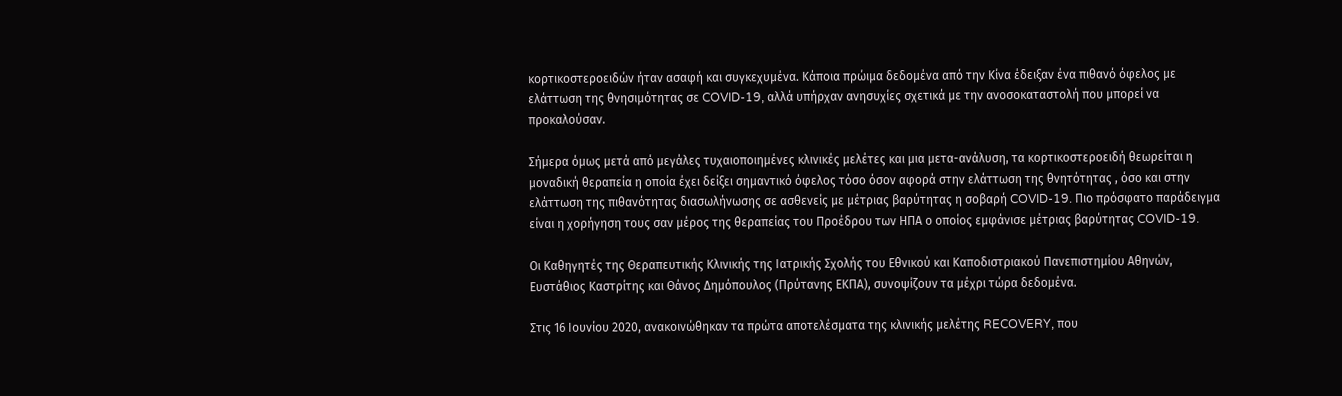κορτικοστεροειδών ήταν ασαφή και συγκεχυμένα. Κάποια πρώιμα δεδομένα από την Κίνα έδειξαν ένα πιθανό όφελος με ελάττωση της θνησιμότητας σε COVID-19, αλλά υπήρχαν ανησυχίες σχετικά με την ανοσοκαταστολή που μπορεί να προκαλούσαν.

Σήμερα όμως μετά από μεγάλες τυχαιοποιημένες κλινικές μελέτες και μια μετα-ανάλυση, τα κορτικοστεροειδή θεωρείται η μοναδική θεραπεία η οποία έχει δείξει σημαντικό όφελος τόσο όσον αφορά στην ελάττωση της θνητότητας , όσο και στην ελάττωση της πιθανότητας διασωλήνωσης σε ασθενείς με μέτριας βαρύτητας η σοβαρή COVID-19. Πιο πρόσφατο παράδειγμα είναι η χορήγηση τους σαν μέρος της θεραπείας του Προέδρου των ΗΠΑ ο οποίος εμφάνισε μέτριας βαρύτητας COVID-19.

Οι Καθηγητές της Θεραπευτικής Κλινικής της Ιατρικής Σχολής του Εθνικού και Καποδιστριακού Πανεπιστημίου Αθηνών, Ευστάθιος Καστρίτης και Θάνος Δημόπουλος (Πρύτανης ΕΚΠΑ), συνοψίζουν τα μέχρι τώρα δεδομένα.

Στις 16 Ιουνίου 2020, ανακοινώθηκαν τα πρώτα αποτελέσματα της κλινικής μελέτης RECOVERY, που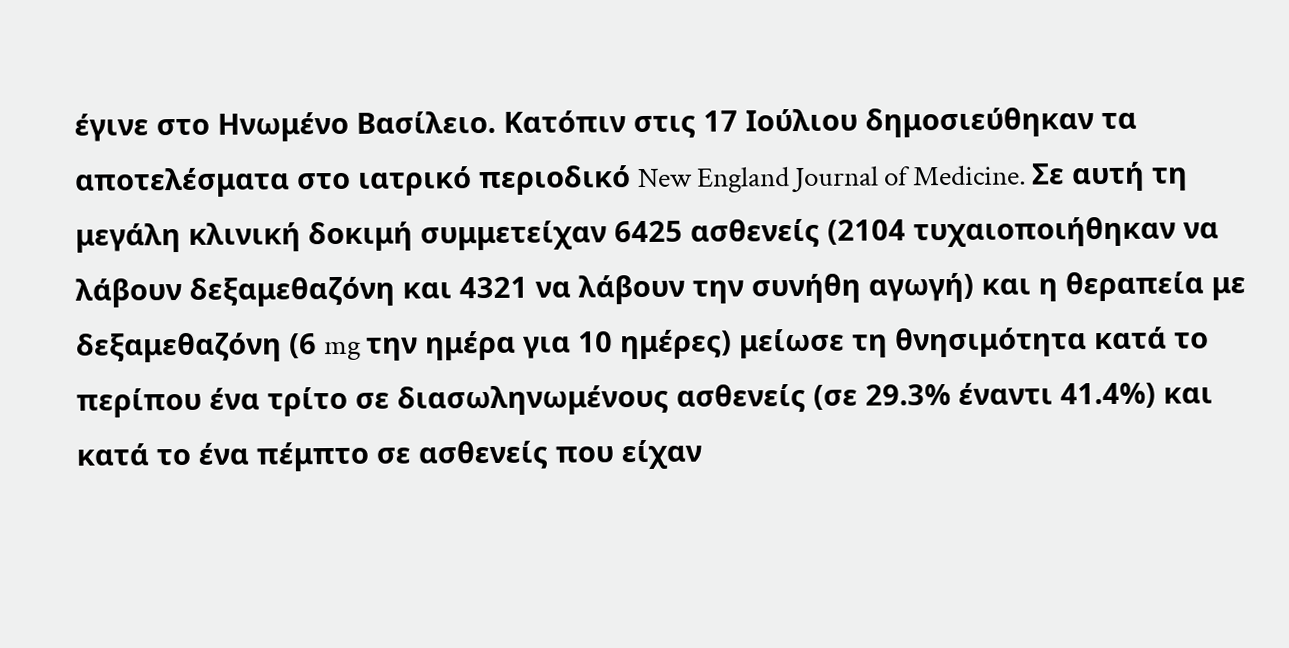έγινε στο Ηνωμένο Βασίλειο. Κατόπιν στις 17 Ιούλιου δημοσιεύθηκαν τα αποτελέσματα στο ιατρικό περιοδικό New England Journal of Medicine. Σε αυτή τη μεγάλη κλινική δοκιμή συμμετείχαν 6425 ασθενείς (2104 τυχαιοποιήθηκαν να λάβουν δεξαμεθαζόνη και 4321 να λάβουν την συνήθη αγωγή) και η θεραπεία με δεξαμεθαζόνη (6 mg την ημέρα για 10 ημέρες) μείωσε τη θνησιμότητα κατά το περίπου ένα τρίτο σε διασωληνωμένους ασθενείς (σε 29.3% έναντι 41.4%) και κατά το ένα πέμπτο σε ασθενείς που είχαν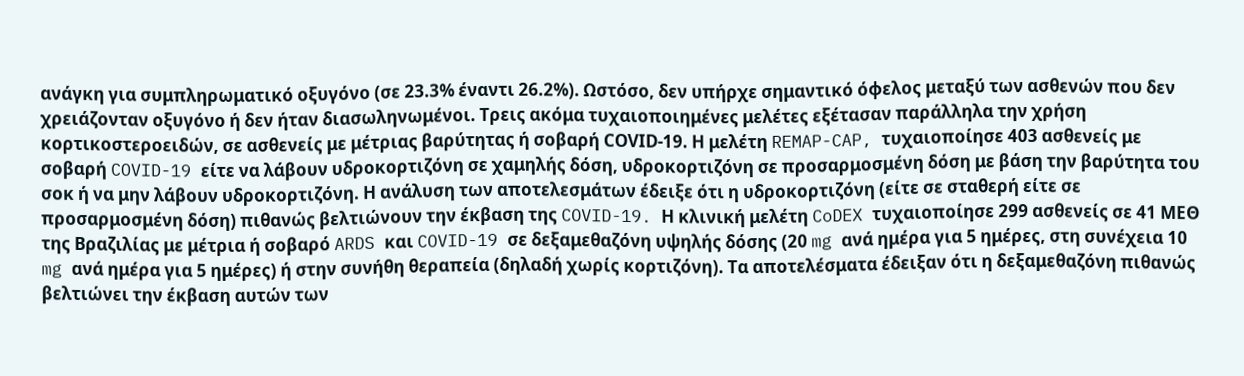ανάγκη για συμπληρωματικό οξυγόνο (σε 23.3% έναντι 26.2%). Ωστόσο, δεν υπήρχε σημαντικό όφελος μεταξύ των ασθενών που δεν χρειάζονταν οξυγόνο ή δεν ήταν διασωληνωμένοι. Τρεις ακόμα τυχαιοποιημένες μελέτες εξέτασαν παράλληλα την χρήση κορτικοστεροειδών, σε ασθενείς με μέτριας βαρύτητας ή σοβαρή CΟVΙD-19. Η μελέτη REMAP-CAP, τυχαιοποίησε 403 ασθενείς με σοβαρή COVID-19 είτε να λάβουν υδροκορτιζόνη σε χαμηλής δόση, υδροκορτιζόνη σε προσαρμοσμένη δόση με βάση την βαρύτητα του σοκ ή να μην λάβουν υδροκορτιζόνη. Η ανάλυση των αποτελεσμάτων έδειξε ότι η υδροκορτιζόνη (είτε σε σταθερή είτε σε προσαρμοσμένη δόση) πιθανώς βελτιώνουν την έκβαση της COVID-19. Η κλινική μελέτη CoDEX τυχαιοποίησε 299 ασθενείς σε 41 ΜΕΘ της Βραζιλίας με μέτρια ή σοβαρό ARDS και COVID-19 σε δεξαμεθαζόνη υψηλής δόσης (20 mg ανά ημέρα για 5 ημέρες, στη συνέχεια 10 mg ανά ημέρα για 5 ημέρες) ή στην συνήθη θεραπεία (δηλαδή χωρίς κορτιζόνη). Τα αποτελέσματα έδειξαν ότι η δεξαμεθαζόνη πιθανώς βελτιώνει την έκβαση αυτών των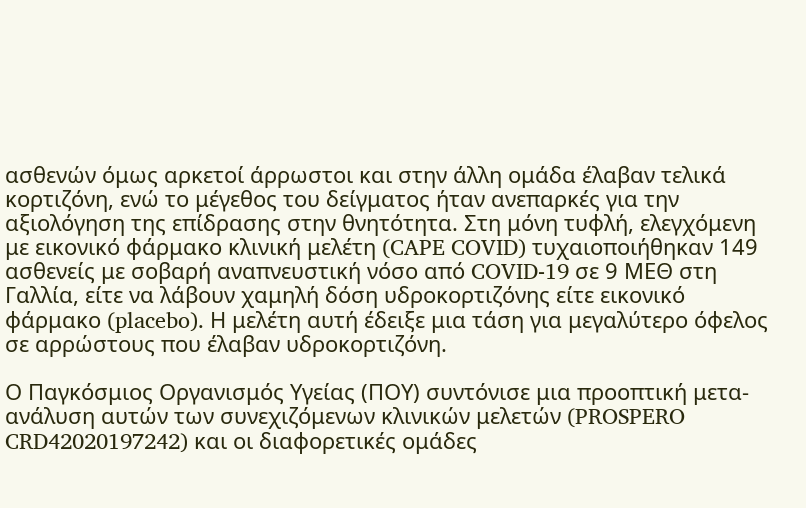ασθενών όμως αρκετοί άρρωστοι και στην άλλη ομάδα έλαβαν τελικά κορτιζόνη, ενώ το μέγεθος του δείγματος ήταν ανεπαρκές για την αξιολόγηση της επίδρασης στην θνητότητα. Στη μόνη τυφλή, ελεγχόμενη με εικονικό φάρμακο κλινική μελέτη (CAPE COVID) τυχαιοποιήθηκαν 149 ασθενείς με σοβαρή αναπνευστική νόσο από COVID-19 σε 9 ΜΕΘ στη Γαλλία, είτε να λάβουν χαμηλή δόση υδροκορτιζόνης είτε εικονικό φάρμακο (placebo). Η μελέτη αυτή έδειξε μια τάση για μεγαλύτερο όφελος σε αρρώστους που έλαβαν υδροκορτιζόνη.

Ο Παγκόσμιος Οργανισμός Υγείας (ΠΟΥ) συντόνισε μια προοπτική μετα-ανάλυση αυτών των συνεχιζόμενων κλινικών μελετών (PROSPERO CRD42020197242) και οι διαφορετικές ομάδες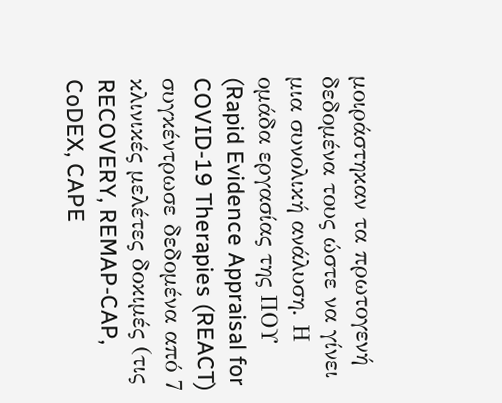μοιράστηκαν τα πρωτογενή δεδομένα τους ώστε να γίνει μια συνολική ανάλυση. Η ομάδα εργασίας της ΠΟΥ (Rapid Evidence Appraisal for COVID-19 Therapies (REACT) συγκέντρωσε δεδομένα από 7 κλινικές μελέτες δοκιμές (τις RECOVERY, REMAP-CAP, CoDEX, CAPE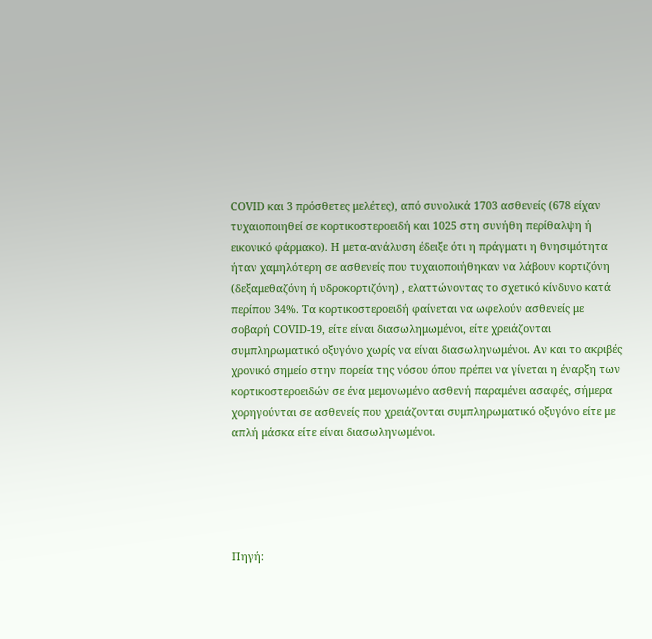COVID και 3 πρόσθετες μελέτες), από συνολικά 1703 ασθενείς (678 είχαν τυχαιοποιηθεί σε κορτικοστεροειδή και 1025 στη συνήθη περίθαλψη ή εικονικό φάρμακο). Η μετα-ανάλυση έδειξε ότι η πράγματι η θνησιμότητα ήταν χαμηλότερη σε ασθενείς που τυχαιοποιήθηκαν να λάβουν κορτιζόνη (δεξαμεθαζόνη ή υδροκορτιζόνη) , ελαττώνοντας το σχετικό κίνδυνο κατά περίπου 34%. Τα κορτικοστεροειδή φαίνεται να ωφελούν ασθενείς με σοβαρή COVID-19, είτε είναι διασωλημωμένοι, είτε χρειάζονται συμπληρωματικό οξυγόνο χωρίς να είναι διασωληνωμένοι. Αν και το ακριβές χρονικό σημείο στην πορεία της νόσου όπου πρέπει να γίνεται η έναρξη των κορτικοστεροειδών σε ένα μεμονωμένο ασθενή παραμένει ασαφές, σήμερα χορηγούνται σε ασθενείς που χρειάζονται συμπληρωματικό οξυγόνο είτε με απλή μάσκα είτε είναι διασωληνωμένοι.





Πηγή: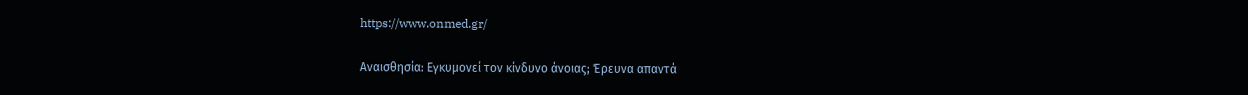https://www.onmed.gr/

Αναισθησία: Εγκυμονεί τον κίνδυνο άνοιας; Έρευνα απαντά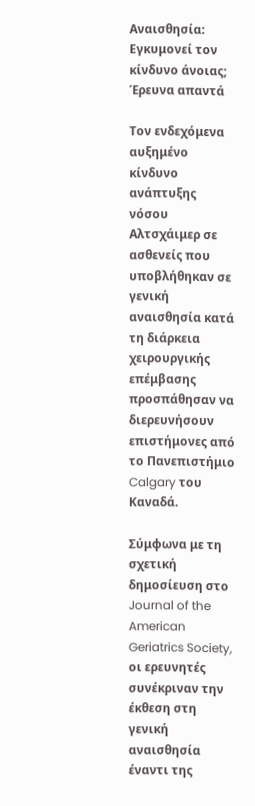Αναισθησία: Εγκυμονεί τον κίνδυνο άνοιας; Έρευνα απαντά

Τον ενδεχόμενα αυξημένο κίνδυνο ανάπτυξης νόσου Αλτσχάιμερ σε ασθενείς που υποβλήθηκαν σε γενική αναισθησία κατά τη διάρκεια χειρουργικής επέμβασης προσπάθησαν να διερευνήσουν επιστήμονες από το Πανεπιστήμιο Calgary του Καναδά.

Σύμφωνα με τη σχετική δημοσίευση στο Journal of the American Geriatrics Society, οι ερευνητές συνέκριναν την έκθεση στη γενική αναισθησία έναντι της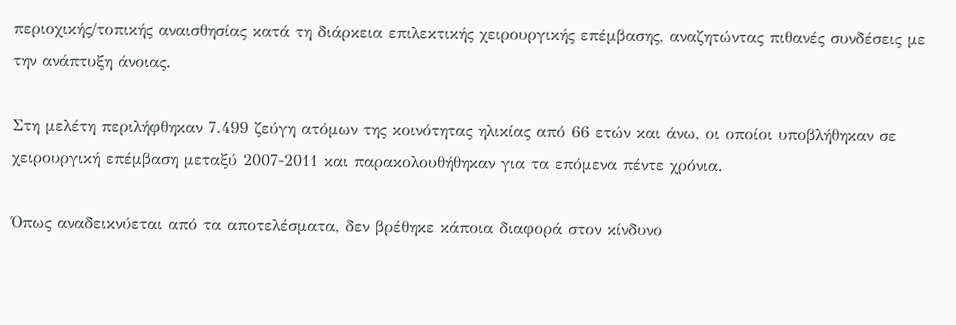περιοχικής/τοπικής αναισθησίας κατά τη διάρκεια επιλεκτικής χειρουργικής επέμβασης, αναζητώντας πιθανές συνδέσεις με την ανάπτυξη άνοιας.

Στη μελέτη περιλήφθηκαν 7.499 ζεύγη ατόμων της κοινότητας ηλικίας από 66 ετών και άνω, οι οποίοι υποβλήθηκαν σε χειρουργική επέμβαση μεταξύ 2007-2011 και παρακολουθήθηκαν για τα επόμενα πέντε χρόνια.

Όπως αναδεικνύεται από τα αποτελέσματα, δεν βρέθηκε κάποια διαφορά στον κίνδυνο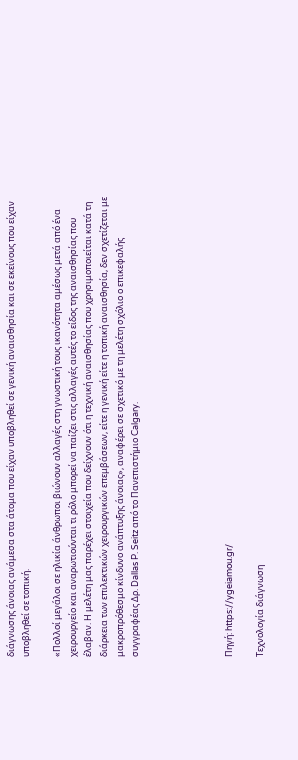διάγνωσης άνοιας ανάμεσα στα άτομα που είχαν υποβληθεί σε γενική αναισθησία και σε εκείνους που είχαν υποβληθεί σε τοπική.

«Πολλοί μεγάλοι σε ηλικία άνθρωποι βιώνουν αλλαγές στη γνωστική τους ικανότητα αμέσως μετά από ένα χειρουργείο και αναρωτιούνται τι ρόλο μπορεί να παίζει στις αλλαγές αυτές το είδος της αναισθησίας που έλαβαν. Η μελέτη μας παρέχει στοιχεία που δείχνουν ότι η τεχνική αναισθησίας που χρησιμοποιείται κατά τη διάρκεια των επιλεκτικών χειρουργικών επεμβάσεων, είτε η γενική είτε η τοπική αναισθησία, δεν σχετίζεται με μακροπρόθεσμο κίνδυνο ανάπτυξης άνοιας», αναφέρει σε σχετικό με τη μελέτη σχόλιο ο επικεφαλής συγγραφέας Δρ. Dallas P. Seitz από το Πανεπιστήμιο Calgary.





Πηγή: https://ygeiamou.gr/

Τεχνολογία διάγνωση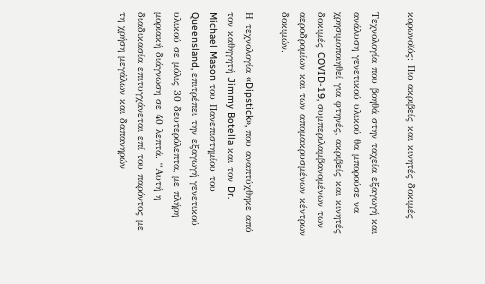κορωνοϊός: Πιο ακριβείς και κινητές δοκιμές

Τεχνολογία που βοηθά στην ταχεία εξαγωγή και ανάλυση γενετικού υλικού θα μπορούσε να χρησιμοποιηθεί για φτηνές, ακριβείς και κινητές δοκιμές COVID-19, συμπεριλαμβανομένων των αεροδρομίων και των απομακρυσμένων κέντρων δοκιμών.

Η τεχνολογία «Dipstick», που αναπτύχθηκε από τον καθηγητή Jimmy Botella και τον Dr. Michael Mason του Πανεπιστημίου του Queensland, επιτρέπει την εξαγωγή γενετικού υλικού σε μόλις 30 δευτερόλεπτα, με πλήρη μοριακή διάγνωση σε 40 λεπτά. “Αυτή η διαδικασία επιτυγχάνεται επί του παρόντος με τη χρήση μεγάλων και δαπανηρών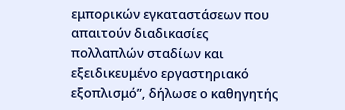εμπορικών εγκαταστάσεων που απαιτούν διαδικασίες πολλαπλών σταδίων και εξειδικευμένο εργαστηριακό εξοπλισμό”, δήλωσε ο καθηγητής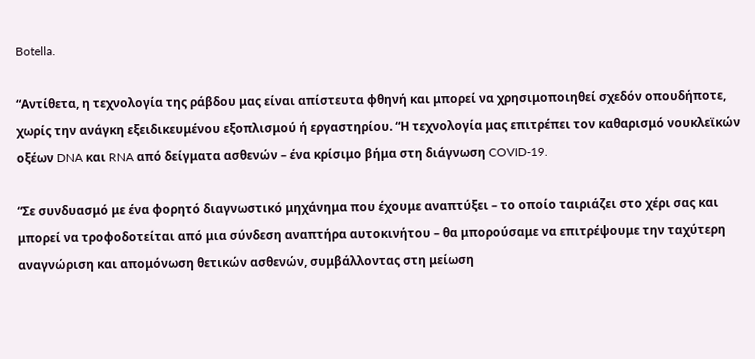Botella.

“Αντίθετα, η τεχνολογία της ράβδου μας είναι απίστευτα φθηνή και μπορεί να χρησιμοποιηθεί σχεδόν οπουδήποτε, χωρίς την ανάγκη εξειδικευμένου εξοπλισμού ή εργαστηρίου. “Η τεχνολογία μας επιτρέπει τον καθαρισμό νουκλεϊκών οξέων DNA και RNA από δείγματα ασθενών – ένα κρίσιμο βήμα στη διάγνωση COVID-19.

“Σε συνδυασμό με ένα φορητό διαγνωστικό μηχάνημα που έχουμε αναπτύξει – το οποίο ταιριάζει στο χέρι σας και μπορεί να τροφοδοτείται από μια σύνδεση αναπτήρα αυτοκινήτου – θα μπορούσαμε να επιτρέψουμε την ταχύτερη αναγνώριση και απομόνωση θετικών ασθενών, συμβάλλοντας στη μείωση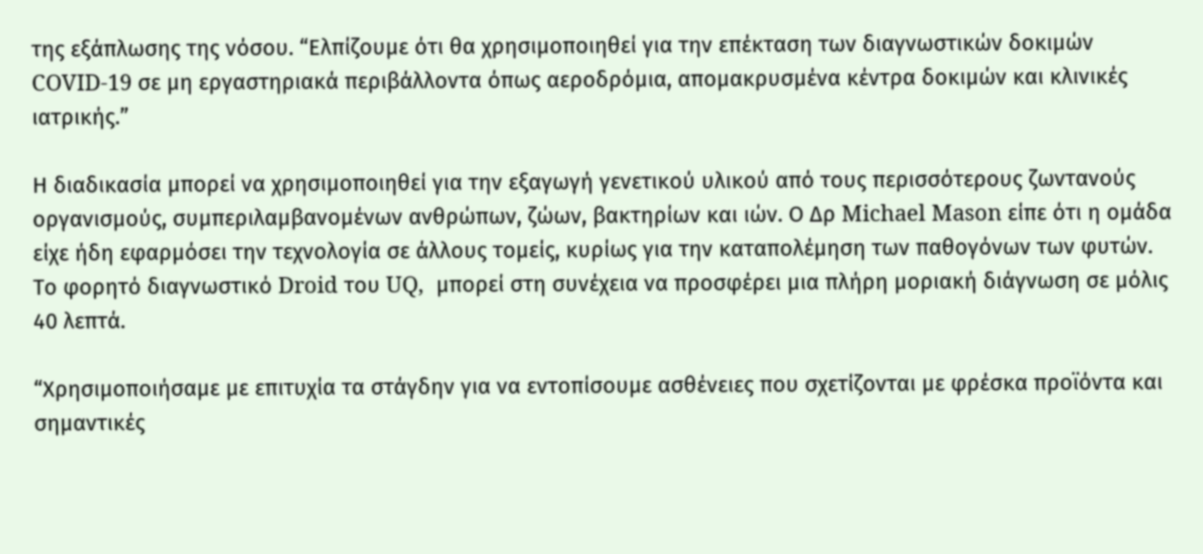της εξάπλωσης της νόσου. “Ελπίζουμε ότι θα χρησιμοποιηθεί για την επέκταση των διαγνωστικών δοκιμών COVID-19 σε μη εργαστηριακά περιβάλλοντα όπως αεροδρόμια, απομακρυσμένα κέντρα δοκιμών και κλινικές ιατρικής.”

Η διαδικασία μπορεί να χρησιμοποιηθεί για την εξαγωγή γενετικού υλικού από τους περισσότερους ζωντανούς οργανισμούς, συμπεριλαμβανομένων ανθρώπων, ζώων, βακτηρίων και ιών. Ο Δρ Michael Mason είπε ότι η ομάδα είχε ήδη εφαρμόσει την τεχνολογία σε άλλους τομείς, κυρίως για την καταπολέμηση των παθογόνων των φυτών. Το φορητό διαγνωστικό Droid του UQ,  μπορεί στη συνέχεια να προσφέρει μια πλήρη μοριακή διάγνωση σε μόλις 40 λεπτά.

“Χρησιμοποιήσαμε με επιτυχία τα στάγδην για να εντοπίσουμε ασθένειες που σχετίζονται με φρέσκα προϊόντα και σημαντικές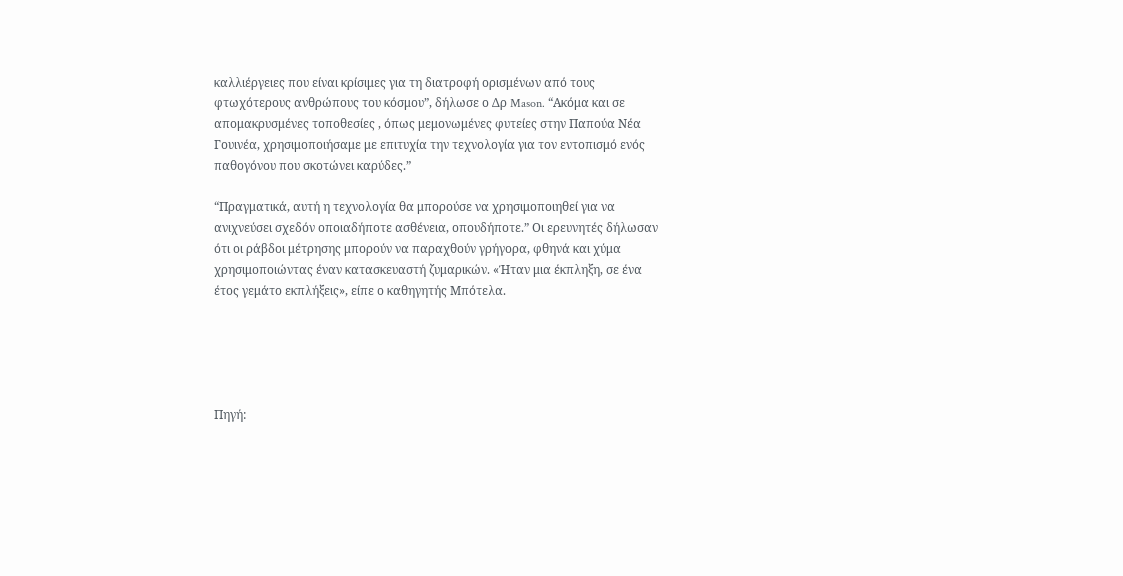καλλιέργειες που είναι κρίσιμες για τη διατροφή ορισμένων από τους φτωχότερους ανθρώπους του κόσμου”, δήλωσε ο Δρ Mason. “Ακόμα και σε απομακρυσμένες τοποθεσίες , όπως μεμονωμένες φυτείες στην Παπούα Νέα Γουινέα, χρησιμοποιήσαμε με επιτυχία την τεχνολογία για τον εντοπισμό ενός παθογόνου που σκοτώνει καρύδες.”

“Πραγματικά, αυτή η τεχνολογία θα μπορούσε να χρησιμοποιηθεί για να ανιχνεύσει σχεδόν οποιαδήποτε ασθένεια, οπουδήποτε.” Οι ερευνητές δήλωσαν ότι οι ράβδοι μέτρησης μπορούν να παραχθούν γρήγορα, φθηνά και χύμα χρησιμοποιώντας έναν κατασκευαστή ζυμαρικών. «Ήταν μια έκπληξη, σε ένα έτος γεμάτο εκπλήξεις», είπε ο καθηγητής Μπότελα.





Πηγή: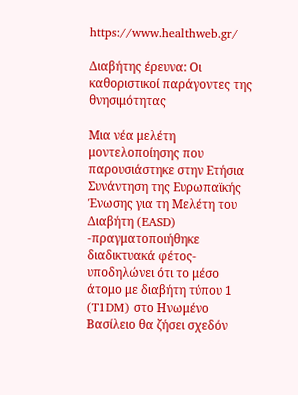https://www.healthweb.gr/

Διαβήτης έρευνα: Οι καθοριστικοί παράγοντες της θνησιμότητας

Μια νέα μελέτη μοντελοποίησης που παρουσιάστηκε στην Ετήσια Συνάντηση της Ευρωπαϊκής Ένωσης για τη Μελέτη του Διαβήτη (EASD) -πραγματοποιήθηκε διαδικτυακά φέτος- υποδηλώνει ότι το μέσο άτομο με διαβήτη τύπου 1 (T1DM) στο Ηνωμένο Βασίλειο θα ζήσει σχεδόν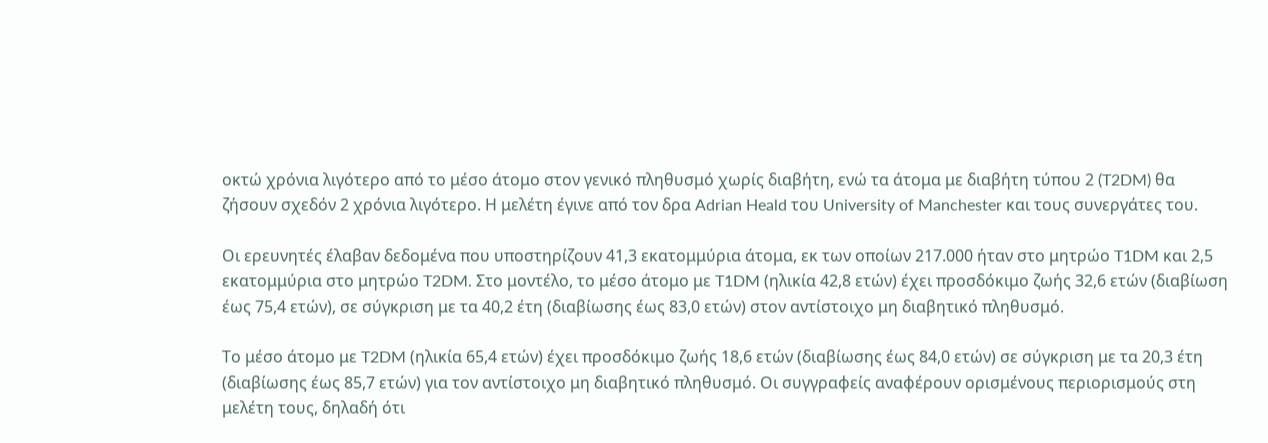οκτώ χρόνια λιγότερο από το μέσο άτομο στον γενικό πληθυσμό χωρίς διαβήτη, ενώ τα άτομα με διαβήτη τύπου 2 (T2DM) θα ζήσουν σχεδόν 2 χρόνια λιγότερο. Η μελέτη έγινε από τον δρα Adrian Heald του University of Manchester και τους συνεργάτες του.

Οι ερευνητές έλαβαν δεδομένα που υποστηρίζουν 41,3 εκατομμύρια άτομα, εκ των οποίων 217.000 ήταν στο μητρώο T1DM και 2,5 εκατομμύρια στο μητρώο T2DM. Στο μοντέλο, το μέσο άτομο με T1DM (ηλικία 42,8 ετών) έχει προσδόκιμο ζωής 32,6 ετών (διαβίωση έως 75,4 ετών), σε σύγκριση με τα 40,2 έτη (διαβίωσης έως 83,0 ετών) στον αντίστοιχο μη διαβητικό πληθυσμό.

Το μέσο άτομο με T2DM (ηλικία 65,4 ετών) έχει προσδόκιμο ζωής 18,6 ετών (διαβίωσης έως 84,0 ετών) σε σύγκριση με τα 20,3 έτη (διαβίωσης έως 85,7 ετών) για τον αντίστοιχο μη διαβητικό πληθυσμό. Οι συγγραφείς αναφέρουν ορισμένους περιορισμούς στη μελέτη τους, δηλαδή ότι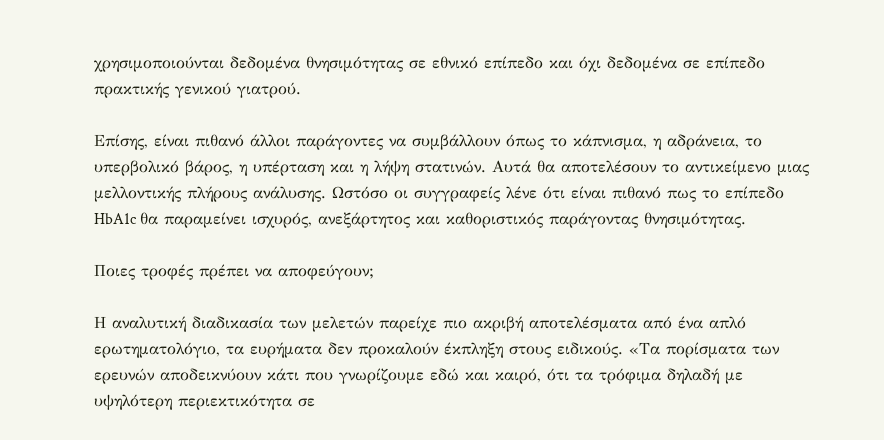χρησιμοποιούνται δεδομένα θνησιμότητας σε εθνικό επίπεδο και όχι δεδομένα σε επίπεδο πρακτικής γενικού γιατρού.

Επίσης, είναι πιθανό άλλοι παράγοντες να συμβάλλουν όπως το κάπνισμα, η αδράνεια, το υπερβολικό βάρος, η υπέρταση και η λήψη στατινών. Αυτά θα αποτελέσουν το αντικείμενο μιας μελλοντικής πλήρους ανάλυσης. Ωστόσο οι συγγραφείς λένε ότι είναι πιθανό πως το επίπεδο HbA1c θα παραμείνει ισχυρός, ανεξάρτητος και καθοριστικός παράγοντας θνησιμότητας.

Ποιες τροφές πρέπει να αποφεύγουν;

Η αναλυτική διαδικασία των μελετών παρείχε πιο ακριβή αποτελέσματα από ένα απλό ερωτηματολόγιο, τα ευρήματα δεν προκαλούν έκπληξη στους ειδικούς. «Τα πορίσματα των ερευνών αποδεικνύουν κάτι που γνωρίζουμε εδώ και καιρό, ότι τα τρόφιμα δηλαδή με υψηλότερη περιεκτικότητα σε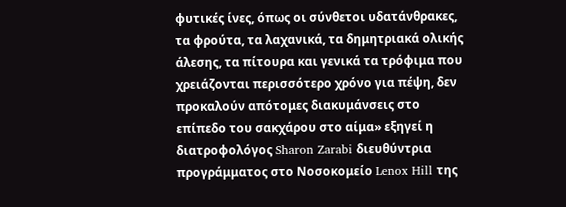φυτικές ίνες, όπως οι σύνθετοι υδατάνθρακες, τα φρούτα, τα λαχανικά, τα δημητριακά ολικής άλεσης, τα πίτουρα και γενικά τα τρόφιμα που χρειάζονται περισσότερο χρόνο για πέψη, δεν προκαλούν απότομες διακυμάνσεις στο επίπεδο του σακχάρου στο αίμα» εξηγεί η διατροφολόγος Sharon Zarabi διευθύντρια προγράμματος στο Νοσοκομείο Lenox Hill της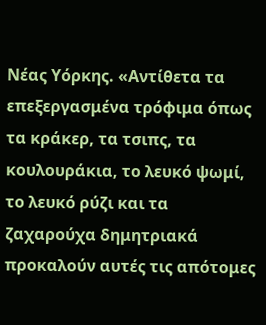Νέας Υόρκης. «Αντίθετα τα επεξεργασμένα τρόφιμα όπως τα κράκερ, τα τσιπς, τα κουλουράκια, το λευκό ψωμί, το λευκό ρύζι και τα ζαχαρούχα δημητριακά προκαλούν αυτές τις απότομες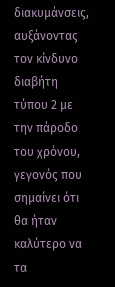διακυμάνσεις, αυξάνοντας τον κίνδυνο διαβήτη τύπου 2 με την πάροδο του χρόνου, γεγονός που σημαίνει ότι θα ήταν καλύτερο να τα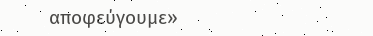αποφεύγουμε»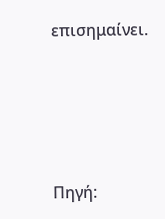επισημαίνει.





Πηγή: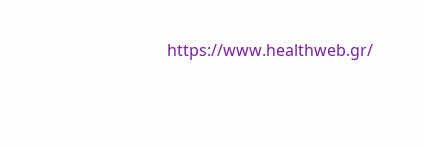https://www.healthweb.gr/